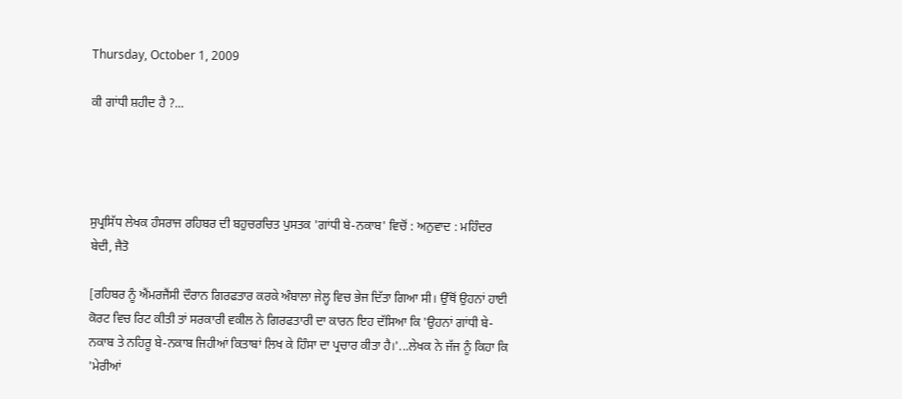Thursday, October 1, 2009

ਕੀ ਗਾਂਧੀ ਸ਼ਹੀਦ ਹੈ ?...




ਸੁਪ੍ਰਸਿੱਧ ਲੇਖਕ ਹੰਸਰਾਜ ਰਹਿਬਰ ਦੀ ਬਹੁਚਰਚਿਤ ਪੁਸਤਕ 'ਗਾਂਧੀ ਬੇ-ਨਕਾਬ' ਵਿਚੋਂ : ਅਨੁਵਾਦ : ਮਹਿੰਦਰ ਬੇਦੀ, ਜੈਤੋ

[ਰਹਿਬਰ ਨੂੰ ਐਂਮਰਜੈਂਸੀ ਦੌਰਾਨ ਗਿਰਫਤਾਰ ਕਰਕੇ ਅੰਬਾਲਾ ਜੇਲ੍ਹ ਵਿਚ ਭੇਜ ਦਿੱਤਾ ਗਿਆ ਸੀ। ਉੱਥੋਂ ਉਹਨਾਂ ਹਾਈ ਕੋਰਟ ਵਿਚ ਰਿਟ ਕੀਤੀ ਤਾਂ ਸਰਕਾਰੀ ਵਕੀਲ ਨੇ ਗਿਰਫਤਾਰੀ ਦਾ ਕਾਰਨ ਇਹ ਦੱਸਿਆ ਕਿ 'ਉਹਨਾਂ ਗਾਂਧੀ ਬੇ-ਨਕਾਬ ਤੇ ਨਹਿਰੂ ਬੇ-ਨਕਾਬ ਜਿਹੀਆਂ ਕਿਤਾਬਾਂ ਲਿਖ ਕੇ ਹਿੰਸਾ ਦਾ ਪ੍ਰਚਾਰ ਕੀਤਾ ਹੈ।'...ਲੇਖਕ ਨੇ ਜੱਜ ਨੂੰ ਕਿਹਾ ਕਿ 'ਮੇਰੀਆਂ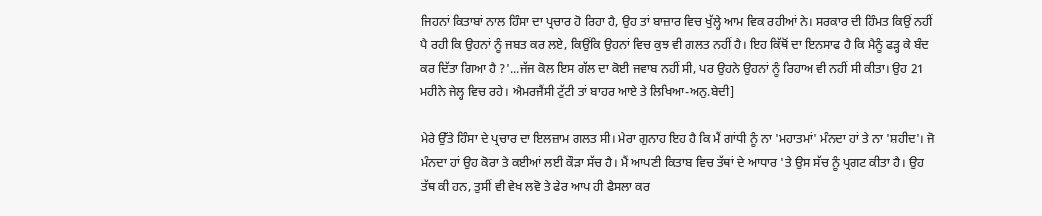ਜਿਹਨਾਂ ਕਿਤਾਬਾਂ ਨਾਲ ਹਿੰਸਾ ਦਾ ਪ੍ਰਚਾਰ ਹੋ ਰਿਹਾ ਹੈ, ਉਹ ਤਾਂ ਬਾਜ਼ਾਰ ਵਿਚ ਖੁੱਲ੍ਹੇ ਆਮ ਵਿਕ ਰਹੀਆਂ ਨੇ। ਸਰਕਾਰ ਦੀ ਹਿੰਮਤ ਕਿਉਂ ਨਹੀਂ ਪੈ ਰਹੀ ਕਿ ਉਹਨਾਂ ਨੂੰ ਜਬਤ ਕਰ ਲਏ, ਕਿਉਂਕਿ ਉਹਨਾਂ ਵਿਚ ਕੁਝ ਵੀ ਗਲਤ ਨਹੀਂ ਹੈ। ਇਹ ਕਿੱਥੋਂ ਦਾ ਇਨਸਾਫ ਹੈ ਕਿ ਮੈਨੂੰ ਫੜ੍ਹ ਕੇ ਬੰਦ ਕਰ ਦਿੱਤਾ ਗਿਆ ਹੈ ?'...ਜੱਜ ਕੋਲ ਇਸ ਗੱਲ ਦਾ ਕੋਈ ਜਵਾਬ ਨਹੀਂ ਸੀ, ਪਰ ਉਹਨੇ ਉਹਨਾਂ ਨੂੰ ਰਿਹਾਅ ਵੀ ਨਹੀਂ ਸੀ ਕੀਤਾ। ਉਹ 21 ਮਹੀਨੇ ਜੇਲ੍ਹ ਵਿਚ ਰਹੇ। ਐਮਰਜੈਂਸੀ ਟੁੱਟੀ ਤਾਂ ਬਾਹਰ ਆਏ ਤੇ ਲਿਖਿਆ-ਅਨੁ.ਬੇਦੀ]

ਮੇਰੇ ਉੱਤੇ ਹਿੰਸਾ ਦੇ ਪ੍ਰਚਾਰ ਦਾ ਇਲਜ਼ਾਮ ਗਲਤ ਸੀ। ਮੇਰਾ ਗੁਨਾਹ ਇਹ ਹੈ ਕਿ ਮੈਂ ਗਾਂਧੀ ਨੂੰ ਨਾ 'ਮਹਾਤਮਾਂ' ਮੰਨਦਾ ਹਾਂ ਤੇ ਨਾ 'ਸ਼ਹੀਦ'। ਜੋ ਮੰਨਦਾ ਹਾਂ ਉਹ ਕੋਰਾ ਤੇ ਕਈਆਂ ਲਈ ਕੌੜਾ ਸੱਚ ਹੈ। ਮੈਂ ਆਪਣੀ ਕਿਤਾਬ ਵਿਚ ਤੱਥਾਂ ਦੇ ਆਧਾਰ 'ਤੇ ਉਸ ਸੱਚ ਨੂੰ ਪ੍ਰਗਟ ਕੀਤਾ ਹੈ। ਉਹ ਤੱਥ ਕੀ ਹਨ, ਤੁਸੀਂ ਵੀ ਵੇਖ ਲਵੋ ਤੇ ਫੇਰ ਆਪ ਹੀ ਫੈਸਲਾ ਕਰ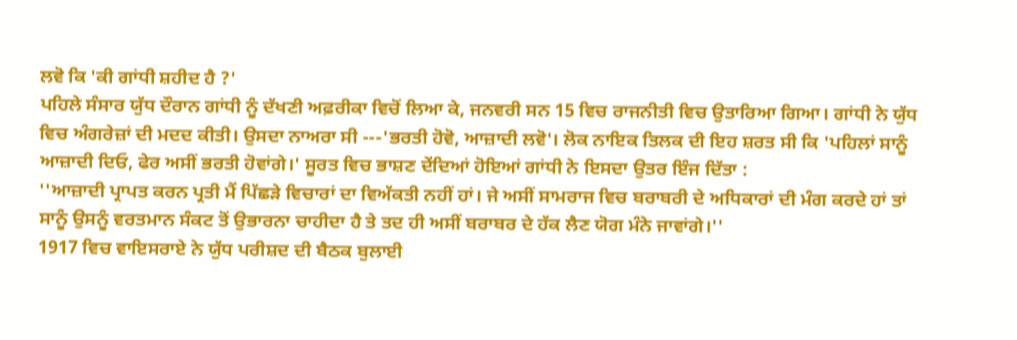ਲਵੋ ਕਿ 'ਕੀ ਗਾਂਧੀ ਸ਼ਹੀਦ ਹੈ ?'
ਪਹਿਲੇ ਸੰਸਾਰ ਯੁੱਧ ਦੌਰਾਨ ਗਾਂਧੀ ਨੂੰ ਦੱਖਣੀ ਅਫ਼ਰੀਕਾ ਵਿਚੋਂ ਲਿਆ ਕੇ, ਜਨਵਰੀ ਸਨ 15 ਵਿਚ ਰਾਜਨੀਤੀ ਵਿਚ ਉਤਾਰਿਆ ਗਿਆ। ਗਾਂਧੀ ਨੇ ਯੁੱਧ ਵਿਚ ਅੰਗਰੇਜ਼ਾਂ ਦੀ ਮਦਦ ਕੀਤੀ। ਉਸਦਾ ਨਾਅਰਾ ਸੀ ---'ਭਰਤੀ ਹੋਵੋ, ਆਜ਼ਾਦੀ ਲਵੋ'। ਲੋਕ ਨਾਇਕ ਤਿਲਕ ਦੀ ਇਹ ਸ਼ਰਤ ਸੀ ਕਿ 'ਪਹਿਲਾਂ ਸਾਨੂੰ ਆਜ਼ਾਦੀ ਦਿਓ, ਫੇਰ ਅਸੀਂ ਭਰਤੀ ਹੋਵਾਂਗੇ।' ਸੂਰਤ ਵਿਚ ਭਾਸ਼ਣ ਦੇਂਦਿਆਂ ਹੋਇਆਂ ਗਾਂਧੀ ਨੇ ਇਸਦਾ ਉਤਰ ਇੰਜ ਦਿੱਤਾ :
''ਆਜ਼ਾਦੀ ਪ੍ਰਾਪਤ ਕਰਨ ਪ੍ਰਤੀ ਮੈਂ ਪਿੱਛੜੇ ਵਿਚਾਰਾਂ ਦਾ ਵਿਅੱਕਤੀ ਨਹੀਂ ਹਾਂ। ਜੇ ਅਸੀਂ ਸਾਮਰਾਜ ਵਿਚ ਬਰਾਬਰੀ ਦੇ ਅਧਿਕਾਰਾਂ ਦੀ ਮੰਗ ਕਰਦੇ ਹਾਂ ਤਾਂ ਸਾਨੂੰ ਉਸਨੂੰ ਵਰਤਮਾਨ ਸੰਕਟ ਤੋਂ ਉਭਾਰਨਾ ਚਾਹੀਦਾ ਹੈ ਤੇ ਤਦ ਹੀ ਅਸੀਂ ਬਰਾਬਰ ਦੇ ਹੱਕ ਲੈਣ ਯੋਗ ਮੰਨੇ ਜਾਵਾਂਗੇ।''
1917 ਵਿਚ ਵਾਇਸਰਾਏ ਨੇ ਯੁੱਧ ਪਰੀਸ਼ਦ ਦੀ ਬੈਠਕ ਬੁਲਾਈ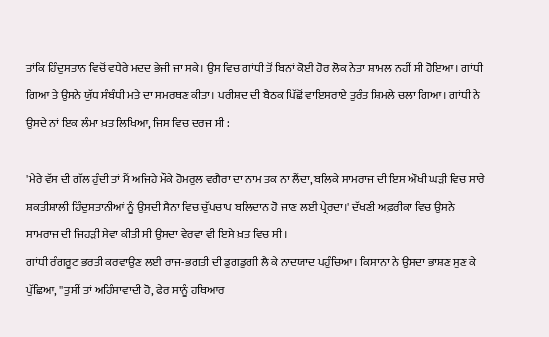ਤਾਂਕਿ ਹਿੰਦੁਸਤਾਨ ਵਿਚੋਂ ਵਧੇਰੇ ਮਦਦ ਭੇਜੀ ਜਾ ਸਕੇ। ਉਸ ਵਿਚ ਗਾਂਧੀ ਤੋਂ ਬਿਨਾਂ ਕੋਈ ਹੋਰ ਲੋਕ ਨੇਤਾ ਸ਼ਾਮਲ ਨਹੀਂ ਸੀ ਹੋਇਆ। ਗਾਂਧੀ ਗਿਆ ਤੇ ਉਸਨੇ ਯੁੱਧ ਸੰਬੰਧੀ ਮਤੇ ਦਾ ਸਮਰਥਣ ਕੀਤਾ। ਪਰੀਸ਼ਦ ਦੀ ਬੈਠਕ ਪਿੱਛੋਂ ਵਾਇਸਰਾਏ ਤੁਰੰਤ ਸ਼ਿਮਲੇ ਚਲਾ ਗਿਆ। ਗਾਂਧੀ ਨੇ ਉਸਦੇ ਨਾਂ ਇਕ ਲੰਮਾ ਖ਼ਤ ਲਿਖਿਆ, ਜਿਸ ਵਿਚ ਦਰਜ ਸੀ :

'ਮੇਰੇ ਵੱਸ ਦੀ ਗੱਲ ਹੁੰਦੀ ਤਾਂ ਮੈਂ ਅਜਿਹੇ ਮੌਕੇ ਹੋਮਰੁਲ ਵਗੈਰਾ ਦਾ ਨਾਮ ਤਕ ਨਾ ਲੈਂਦਾ, ਬਲਿਕੇ ਸਾਮਰਾਜ ਦੀ ਇਸ ਔਖੀ ਘੜੀ ਵਿਚ ਸਾਰੇ ਸ਼ਕਤੀਸ਼ਾਲੀ ਹਿੰਦੁਸਤਾਨੀਆਂ ਨੂੰ ਉਸਦੀ ਸੈਨਾ ਵਿਚ ਚੁੱਪਚਾਪ ਬਲਿਦਾਨ ਹੋ ਜਾਣ ਲਈ ਪ੍ਰੇਰਦਾ।' ਦੱਖਣੀ ਅਫ਼ਰੀਕਾ ਵਿਚ ਉਸਨੇ ਸਾਮਰਾਜ ਦੀ ਜਿਹੜੀ ਸੇਵਾ ਕੀਤੀ ਸੀ ਉਸਦਾ ਵੇਰਵਾ ਵੀ ਇਸੇ ਖ਼ਤ ਵਿਚ ਸੀ।
ਗਾਂਧੀ ਰੰਗਰੂਟ ਭਰਤੀ ਕਰਵਾਉਣ ਲਈ ਰਾਜ-ਭਗਤੀ ਦੀ ਡੁਗਡੁਗੀ ਲੈ ਕੇ ਨਾਦਯਾਦ ਪਹੁੰਚਿਆ। ਕਿਸਾਨਾ ਨੇ ਉਸਦਾ ਭਾਸ਼ਣ ਸੁਣ ਕੇ ਪੁੱਛਿਆ, ''ਤੁਸੀਂ ਤਾਂ ਅਹਿੰਸਾਵਾਦੀ ਹੋ, ਫੇਰ ਸਾਨੂੰ ਹਥਿਆਰ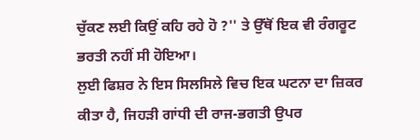ਚੁੱਕਣ ਲਈ ਕਿਉਂ ਕਹਿ ਰਹੇ ਹੋ ?'' ਤੇ ਉੱਥੋਂ ਇਕ ਵੀ ਰੰਗਰੂਟ ਭਰਤੀ ਨਹੀਂ ਸੀ ਹੋਇਆ।
ਲੁਈ ਫਿਸ਼ਰ ਨੇ ਇਸ ਸਿਲਸਿਲੇ ਵਿਚ ਇਕ ਘਟਨਾ ਦਾ ਜ਼ਿਕਰ ਕੀਤਾ ਹੈ, ਜਿਹੜੀ ਗਾਂਧੀ ਦੀ ਰਾਜ-ਭਗਤੀ ਉਪਰ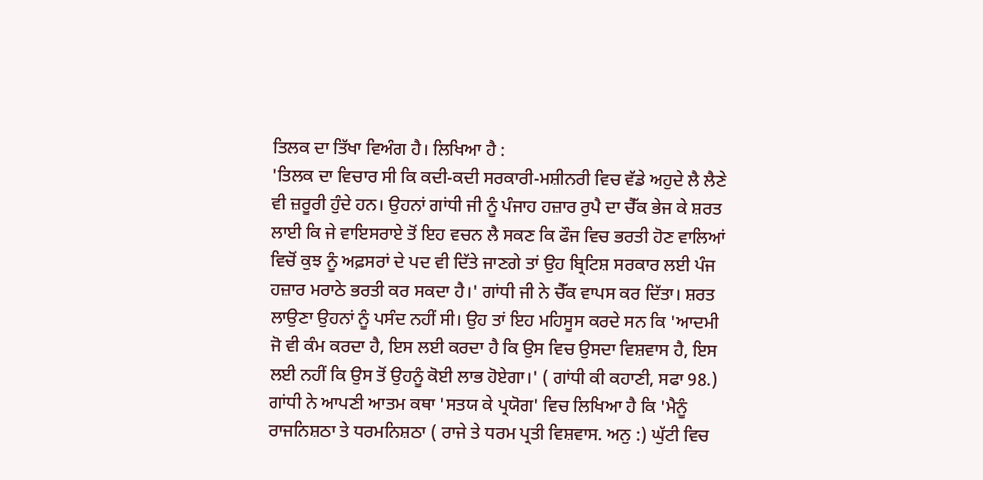ਤਿਲਕ ਦਾ ਤਿੱਖਾ ਵਿਅੰਗ ਹੈ। ਲਿਖਿਆ ਹੈ :
'ਤਿਲਕ ਦਾ ਵਿਚਾਰ ਸੀ ਕਿ ਕਦੀ-ਕਦੀ ਸਰਕਾਰੀ-ਮਸ਼ੀਨਰੀ ਵਿਚ ਵੱਡੇ ਅਹੁਦੇ ਲੈ ਲੈਣੇ ਵੀ ਜ਼ਰੂਰੀ ਹੁੰਦੇ ਹਨ। ਉਹਨਾਂ ਗਾਂਧੀ ਜੀ ਨੂੰ ਪੰਜਾਹ ਹਜ਼ਾਰ ਰੁਪੈ ਦਾ ਚੈੱਕ ਭੇਜ ਕੇ ਸ਼ਰਤ ਲਾਈ ਕਿ ਜੇ ਵਾਇਸਰਾਏ ਤੋਂ ਇਹ ਵਚਨ ਲੈ ਸਕਣ ਕਿ ਫੌਜ ਵਿਚ ਭਰਤੀ ਹੋਣ ਵਾਲਿਆਂ ਵਿਚੋਂ ਕੁਝ ਨੂੰ ਅਫ਼ਸਰਾਂ ਦੇ ਪਦ ਵੀ ਦਿੱਤੇ ਜਾਣਗੇ ਤਾਂ ਉਹ ਬ੍ਰਿਟਿਸ਼ ਸਰਕਾਰ ਲਈ ਪੰਜ ਹਜ਼ਾਰ ਮਰਾਠੇ ਭਰਤੀ ਕਰ ਸਕਦਾ ਹੈ।' ਗਾਂਧੀ ਜੀ ਨੇ ਚੈੱਕ ਵਾਪਸ ਕਰ ਦਿੱਤਾ। ਸ਼ਰਤ ਲਾਉਣਾ ਉਹਨਾਂ ਨੂੰ ਪਸੰਦ ਨਹੀਂ ਸੀ। ਉਹ ਤਾਂ ਇਹ ਮਹਿਸੂਸ ਕਰਦੇ ਸਨ ਕਿ 'ਆਦਮੀ ਜੋ ਵੀ ਕੰਮ ਕਰਦਾ ਹੈ, ਇਸ ਲਈ ਕਰਦਾ ਹੈ ਕਿ ਉਸ ਵਿਚ ਉਸਦਾ ਵਿਸ਼ਵਾਸ ਹੈ, ਇਸ ਲਈ ਨਹੀਂ ਕਿ ਉਸ ਤੋਂ ਉਹਨੂੰ ਕੋਈ ਲਾਭ ਹੋਏਗਾ।' ( ਗਾਂਧੀ ਕੀ ਕਹਾਣੀ, ਸਫਾ 98.)
ਗਾਂਧੀ ਨੇ ਆਪਣੀ ਆਤਮ ਕਥਾ 'ਸਤਯ ਕੇ ਪ੍ਰਯੋਗ' ਵਿਚ ਲਿਖਿਆ ਹੈ ਕਿ 'ਮੈਨੂੰ ਰਾਜਨਿਸ਼ਠਾ ਤੇ ਧਰਮਨਿਸ਼ਠਾ ( ਰਾਜੇ ਤੇ ਧਰਮ ਪ੍ਰਤੀ ਵਿਸ਼ਵਾਸ. ਅਨੁ :) ਘੁੱਟੀ ਵਿਚ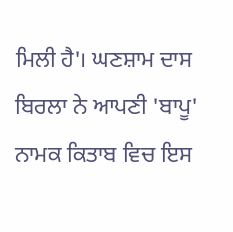ਮਿਲੀ ਹੈ'। ਘਣਸ਼ਾਮ ਦਾਸ ਬਿਰਲਾ ਨੇ ਆਪਣੀ 'ਬਾਪੂ' ਨਾਮਕ ਕਿਤਾਬ ਵਿਚ ਇਸ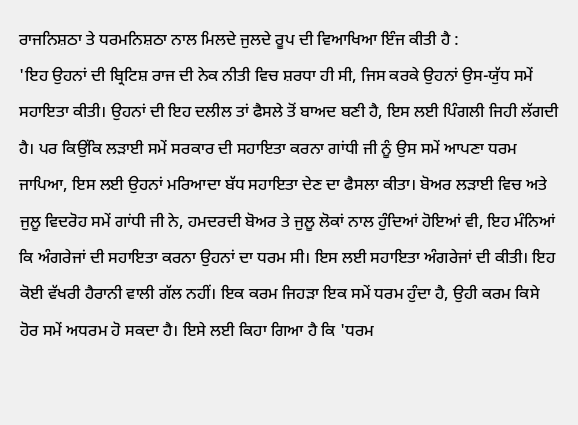ਰਾਜਨਿਸ਼ਠਾ ਤੇ ਧਰਮਨਿਸ਼ਠਾ ਨਾਲ ਮਿਲਦੇ ਜੁਲਦੇ ਰੂਪ ਦੀ ਵਿਆਖਿਆ ਇੰਜ ਕੀਤੀ ਹੈ :
'ਇਹ ਉਹਨਾਂ ਦੀ ਬ੍ਰਿਟਿਸ਼ ਰਾਜ ਦੀ ਨੇਕ ਨੀਤੀ ਵਿਚ ਸ਼ਰਧਾ ਹੀ ਸੀ, ਜਿਸ ਕਰਕੇ ਉਹਨਾਂ ਉਸ-ਯੁੱਧ ਸਮੇਂ ਸਹਾਇਤਾ ਕੀਤੀ। ਉਹਨਾਂ ਦੀ ਇਹ ਦਲੀਲ ਤਾਂ ਫੈਸਲੇ ਤੋਂ ਬਾਅਦ ਬਣੀ ਹੈ, ਇਸ ਲਈ ਪਿੰਗਲੀ ਜਿਹੀ ਲੱਗਦੀ ਹੈ। ਪਰ ਕਿਉਂਕਿ ਲੜਾਈ ਸਮੇਂ ਸਰਕਾਰ ਦੀ ਸਹਾਇਤਾ ਕਰਨਾ ਗਾਂਧੀ ਜੀ ਨੂੰ ਉਸ ਸਮੇਂ ਆਪਣਾ ਧਰਮ ਜਾਪਿਆ, ਇਸ ਲਈ ਉਹਨਾਂ ਮਰਿਆਦਾ ਬੱਧ ਸਹਾਇਤਾ ਦੇਣ ਦਾ ਫੈਸਲਾ ਕੀਤਾ। ਬੋਅਰ ਲੜਾਈ ਵਿਚ ਅਤੇ ਜੁਲੂ ਵਿਦਰੋਹ ਸਮੇਂ ਗਾਂਧੀ ਜੀ ਨੇ, ਹਮਦਰਦੀ ਬੋਅਰ ਤੇ ਜੁਲੂ ਲੋਕਾਂ ਨਾਲ ਹੁੰਦਿਆਂ ਹੋਇਆਂ ਵੀ, ਇਹ ਮੰਨਿਆਂ ਕਿ ਅੰਗਰੇਜਾਂ ਦੀ ਸਹਾਇਤਾ ਕਰਨਾ ਉਹਨਾਂ ਦਾ ਧਰਮ ਸੀ। ਇਸ ਲਈ ਸਹਾਇਤਾ ਅੰਗਰੇਜਾਂ ਦੀ ਕੀਤੀ। ਇਹ ਕੋਈ ਵੱਖਰੀ ਹੈਰਾਨੀ ਵਾਲੀ ਗੱਲ ਨਹੀਂ। ਇਕ ਕਰਮ ਜਿਹੜਾ ਇਕ ਸਮੇਂ ਧਰਮ ਹੁੰਦਾ ਹੈ, ਉਹੀ ਕਰਮ ਕਿਸੇ ਹੋਰ ਸਮੇਂ ਅਧਰਮ ਹੋ ਸਕਦਾ ਹੈ। ਇਸੇ ਲਈ ਕਿਹਾ ਗਿਆ ਹੈ ਕਿ 'ਧਰਮ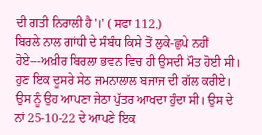ਦੀ ਗਤੀ ਨਿਰਾਲੀ ਹੈ'।' ( ਸਫਾ 112.)
ਬਿਰਲੇ ਨਾਲ ਗਾਂਧੀ ਦੇ ਸੰਬੰਧ ਕਿਸੇ ਤੋਂ ਲੁਕੇ-ਛੁਪੇ ਨਹੀਂ ਹੋਏ---ਅਖ਼ੀਰ ਬਿਰਲਾ ਭਵਨ ਵਿਚ ਹੀ ਉਸਦੀ ਮੌਤ ਹੋਈ ਸੀ। ਹੁਣ ਇਕ ਦੂਸਰੇ ਸੇਠ ਜਮਨਾਲਾਲ ਬਜਾਜ ਦੀ ਗੱਲ ਕਰੀਏ। ਉਸ ਨੂੰ ਉਹ ਆਪਣਾ ਜੇਠਾ ਪੁੱਤਰ ਆਖਦਾ ਹੁੰਦਾ ਸੀ। ਉਸ ਦੇ ਨਾਂ 25-10-22 ਦੇ ਆਪਣੇ ਇਕ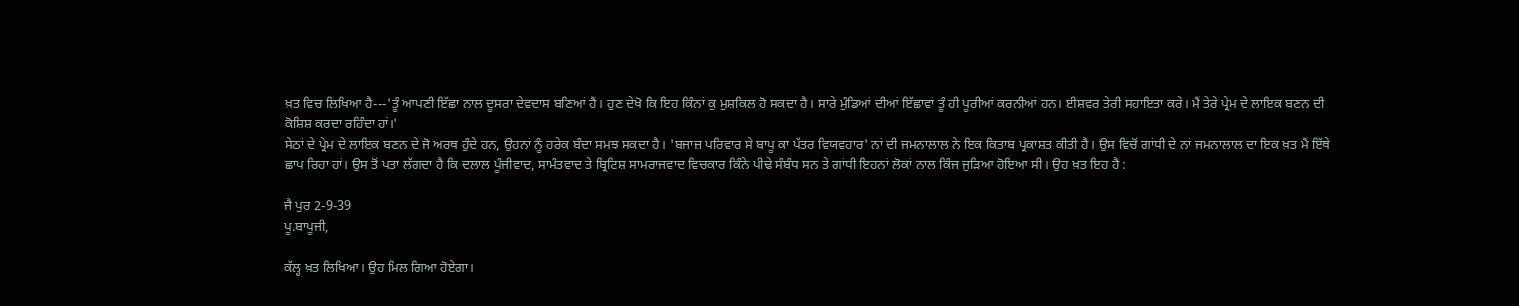ਖ਼ਤ ਵਿਚ ਲਿਖਿਆ ਹੈ---'ਤੂੰ ਆਪਣੀ ਇੱਛਾ ਨਾਲ ਦੂਸਰਾ ਦੇਵਦਾਸ ਬਣਿਆਂ ਹੈਂ। ਹੁਣ ਦੇਖੋ ਕਿ ਇਹ ਕਿੰਨਾਂ ਕੁ ਮੁਸ਼ਕਿਲ ਹੋ ਸਕਦਾ ਹੈ। ਸਾਰੇ ਮੁੰਡਿਆਂ ਦੀਆਂ ਇੱਛਾਵਾਂ ਤੂੰ ਹੀ ਪੂਰੀਆਂ ਕਰਨੀਆਂ ਹਨ। ਈਸ਼ਵਰ ਤੇਰੀ ਸਹਾਇਤਾ ਕਰੇ। ਮੈਂ ਤੇਰੇ ਪ੍ਰੇਮ ਦੇ ਲਾਇਕ ਬਣਨ ਦੀ ਕੋਸ਼ਿਸ਼ ਕਰਦਾ ਰਹਿੰਦਾ ਹਾਂ।'
ਸੇਠਾਂ ਦੇ ਪ੍ਰੇਮ ਦੇ ਲਾਇਕ ਬਣਨ ਦੇ ਜੋ ਅਰਥ ਹੁੰਦੇ ਹਨ, ਉਹਨਾਂ ਨੂੰ ਹਰੇਕ ਬੰਦਾ ਸਮਝ ਸਕਦਾ ਹੈ। 'ਬਜਾਜ਼ ਪਰਿਵਾਰ ਸੇ ਬਾਪੂ ਕਾ ਪੱਤਰ ਵਿਯਵਹਾਰ' ਨਾਂ ਦੀ ਜਮਨਾਲਾਲ ਨੇ ਇਕ ਕਿਤਾਬ ਪ੍ਰਕਾਸ਼ਤ ਕੀਤੀ ਹੈ। ਉਸ ਵਿਚੋਂ ਗਾਂਧੀ ਦੇ ਨਾਂ ਜਮਨਾਲਾਲ ਦਾ ਇਕ ਖ਼ਤ ਮੈਂ ਇੱਥੇ ਛਾਪ ਰਿਹਾ ਹਾਂ। ਉਸ ਤੋਂ ਪਤਾ ਲੱਗਦਾ ਹੈ ਕਿ ਦਲਾਲ ਪੂੰਜੀਵਾਦ, ਸਾਮੰਤਵਾਦ ਤੇ ਬ੍ਰਿਟਿਸ਼ ਸਾਮਰਾਜਵਾਦ ਵਿਚਕਾਰ ਕਿੰਨੇ ਪੀਢੇ ਸੰਬੰਧ ਸਨ ਤੇ ਗਾਂਧੀ ਇਹਨਾਂ ਲੋਕਾਂ ਨਾਲ ਕਿੰਜ ਜੁੜਿਆ ਹੋਇਆ ਸੀ। ਉਹ ਖ਼ਤ ਇਹ ਹੈ :

ਜੈ ਪੁਰ 2-9-39
ਪੂ.ਬਾਪੂਜੀ,

ਕੱਲ੍ਹ ਖ਼ਤ ਲਿਖਿਆ। ਉਹ ਮਿਲ ਗਿਆ ਹੋਏਗਾ।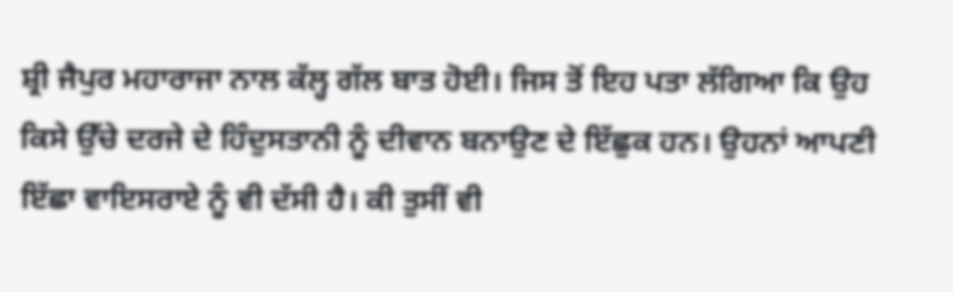ਸ਼੍ਰੀ ਜੈਪੁਰ ਮਹਾਰਾਜਾ ਨਾਲ ਕੱਲ੍ਹ ਗੱਲ ਬਾਤ ਹੋਈ। ਜਿਸ ਤੋਂ ਇਹ ਪਤਾ ਲੱਗਿਆ ਕਿ ਉਹ ਕਿਸੇ ਉੱਚੇ ਦਰਜੇ ਦੇ ਹਿੰਦੁਸਤਾਨੀ ਨੂੰ ਦੀਵਾਨ ਬਨਾਉਣ ਦੇ ਇੱਛੁਕ ਹਨ। ਉਹਨਾਂ ਆਪਣੀ ਇੱਛਾ ਵਾਇਸਰਾਏ ਨੂੰ ਵੀ ਦੱਸੀ ਹੈ। ਕੀ ਤੁਸੀਂ ਵੀ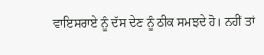ਵਾਇਸਰਾਏ ਨੂੰ ਦੱਸ ਦੇਣ ਨੂੰ ਠੀਕ ਸਮਝਦੇ ਹੋ। ਨਹੀਂ ਤਾਂ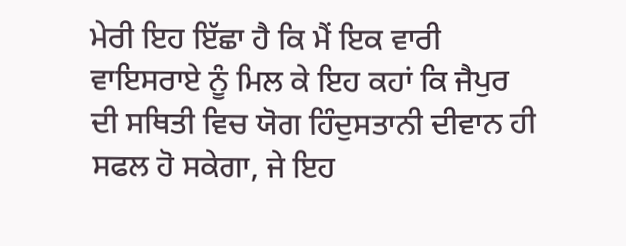ਮੇਰੀ ਇਹ ਇੱਛਾ ਹੈ ਕਿ ਮੈਂ ਇਕ ਵਾਰੀ ਵਾਇਸਰਾਏ ਨੂੰ ਮਿਲ ਕੇ ਇਹ ਕਹਾਂ ਕਿ ਜੈਪੁਰ ਦੀ ਸਥਿਤੀ ਵਿਚ ਯੋਗ ਹਿੰਦੁਸਤਾਨੀ ਦੀਵਾਨ ਹੀ ਸਫਲ ਹੋ ਸਕੇਗਾ, ਜੇ ਇਹ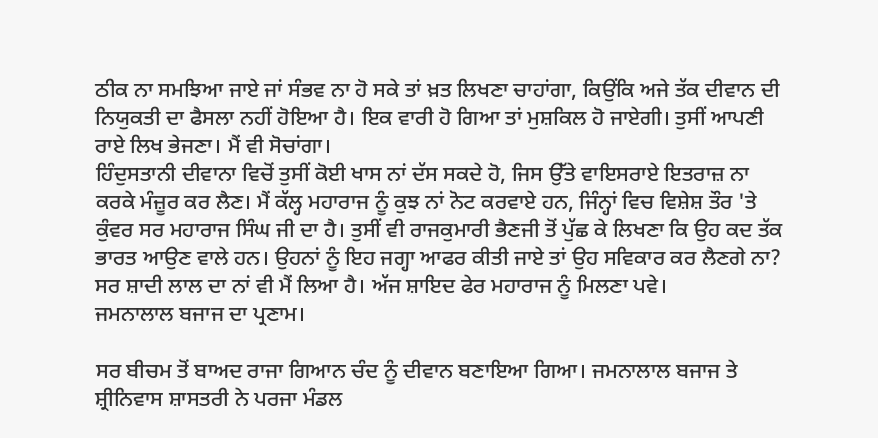ਠੀਕ ਨਾ ਸਮਝਿਆ ਜਾਏ ਜਾਂ ਸੰਭਵ ਨਾ ਹੋ ਸਕੇ ਤਾਂ ਖ਼ਤ ਲਿਖਣਾ ਚਾਹਾਂਗਾ, ਕਿਉਂਕਿ ਅਜੇ ਤੱਕ ਦੀਵਾਨ ਦੀ ਨਿਯੁਕਤੀ ਦਾ ਫੈਸਲਾ ਨਹੀਂ ਹੋਇਆ ਹੈ। ਇਕ ਵਾਰੀ ਹੋ ਗਿਆ ਤਾਂ ਮੁਸ਼ਕਿਲ ਹੋ ਜਾਏਗੀ। ਤੁਸੀਂ ਆਪਣੀ ਰਾਏ ਲਿਖ ਭੇਜਣਾ। ਮੈਂ ਵੀ ਸੋਚਾਂਗਾ।
ਹਿੰਦੁਸਤਾਨੀ ਦੀਵਾਨਾ ਵਿਚੋਂ ਤੁਸੀਂ ਕੋਈ ਖਾਸ ਨਾਂ ਦੱਸ ਸਕਦੇ ਹੋ, ਜਿਸ ਉੱਤੇ ਵਾਇਸਰਾਏ ਇਤਰਾਜ਼ ਨਾ ਕਰਕੇ ਮੰਜ਼ੂਰ ਕਰ ਲੈਣ। ਮੈਂ ਕੱਲ੍ਹ ਮਹਾਰਾਜ ਨੂੰ ਕੁਝ ਨਾਂ ਨੋਟ ਕਰਵਾਏ ਹਨ, ਜਿੰਨ੍ਹਾਂ ਵਿਚ ਵਿਸ਼ੇਸ਼ ਤੌਰ 'ਤੇ ਕੁੰਵਰ ਸਰ ਮਹਾਰਾਜ ਸਿੰਘ ਜੀ ਦਾ ਹੈ। ਤੁਸੀਂ ਵੀ ਰਾਜਕੁਮਾਰੀ ਭੈਣਜੀ ਤੋਂ ਪੁੱਛ ਕੇ ਲਿਖਣਾ ਕਿ ਉਹ ਕਦ ਤੱਕ ਭਾਰਤ ਆਉਣ ਵਾਲੇ ਹਨ। ਉਹਨਾਂ ਨੂੰ ਇਹ ਜਗ੍ਹਾ ਆਫਰ ਕੀਤੀ ਜਾਏ ਤਾਂ ਉਹ ਸਵਿਕਾਰ ਕਰ ਲੈਣਗੇ ਨਾ? ਸਰ ਸ਼ਾਦੀ ਲਾਲ ਦਾ ਨਾਂ ਵੀ ਮੈਂ ਲਿਆ ਹੈ। ਅੱਜ ਸ਼ਾਇਦ ਫੇਰ ਮਹਾਰਾਜ ਨੂੰ ਮਿਲਣਾ ਪਵੇ।
ਜਮਨਾਲਾਲ ਬਜਾਜ ਦਾ ਪ੍ਰਣਾਮ।

ਸਰ ਬੀਚਮ ਤੋਂ ਬਾਅਦ ਰਾਜਾ ਗਿਆਨ ਚੰਦ ਨੂੰ ਦੀਵਾਨ ਬਣਾਇਆ ਗਿਆ। ਜਮਨਾਲਾਲ ਬਜਾਜ ਤੇ ਸ਼੍ਰੀਨਿਵਾਸ ਸ਼ਾਸਤਰੀ ਨੇ ਪਰਜਾ ਮੰਡਲ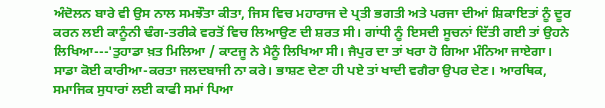ਅੰਦੋਲਨ ਬਾਰੇ ਵੀ ਉਸ ਨਾਲ ਸਮਝੌਤਾ ਕੀਤਾ, ਜਿਸ ਵਿਚ ਮਹਾਰਾਜ ਦੇ ਪ੍ਰਤੀ ਭਗਤੀ ਅਤੇ ਪਰਜਾ ਦੀਆਂ ਸ਼ਿਕਾਇਤਾਂ ਨੂੰ ਦੂਰ ਕਰਨ ਲਈ ਕਾਨੂੰਨੀ ਢੰਗ-ਤਰੀਕੇ ਵਰਤੋਂ ਵਿਚ ਲਿਆਉਣ ਦੀ ਸ਼ਰਤ ਸੀ। ਗਾਂਧੀ ਨੂੰ ਇਸਦੀ ਸੂਚਨਾਂ ਦਿੱਤੀ ਗਈ ਤਾਂ ਉਹਨੇ ਲਿਖਿਆ---'ਤੁਹਾਡਾ ਖ਼ਤ ਮਿਲਿਆ / ਕਾਟਜੂ ਨੇ ਮੈਨੂੰ ਲਿਖਿਆ ਸੀ। ਜੈਪੁਰ ਦਾ ਤਾਂ ਖਰਾ ਹੋ ਗਿਆ ਮੰਨਿਆ ਜਾਏਗਾ। ਸਾਡਾ ਕੋਈ ਕਾਰੀਆ-ਕਰਤਾ ਜਲਦਬਾਜੀ ਨਾ ਕਰੇ। ਭਾਸ਼ਣ ਦੇਣਾ ਹੀ ਪਏ ਤਾਂ ਖਾਦੀ ਵਗੈਰਾ ਉਪਰ ਦੇਣ। ਆਰਥਿਕ, ਸਮਾਜਿਕ ਸੁਧਾਰਾਂ ਲਈ ਕਾਫੀ ਸਮਾਂ ਪਿਆ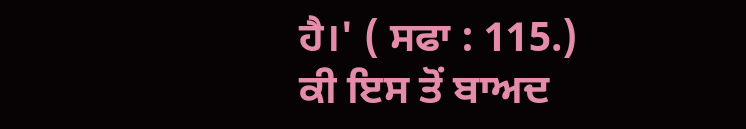ਹੈ।' ( ਸਫਾ : 115.)
ਕੀ ਇਸ ਤੋਂ ਬਾਅਦ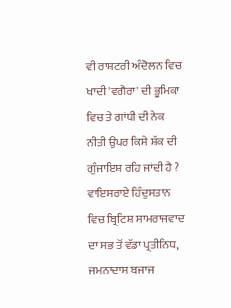ਵੀ ਰਾਸ਼ਟਰੀ ਅੰਦੋਲਨ ਵਿਚ ਖਾਦੀ 'ਵਗੈਰਾ' ਦੀ ਭੂਮਿਕਾ ਵਿਚ ਤੇ ਗਾਂਧੀ ਦੀ ਨੇਕ ਨੀਤੀ ਉਪਰ ਕਿਸੇ ਸ਼ੱਕ ਦੀ ਗੁੰਜਾਇਸ਼ ਰਹਿ ਜਾਂਦੀ ਹੈ ? ਵਾਇਸਰਾਏ ਹਿੰਦੁਸਤਾਨ ਵਿਚ ਬ੍ਰਿਟਿਸ਼ ਸਾਮਰਾਜਵਾਦ ਦਾ ਸਭ ਤੋਂ ਵੱਡਾ ਪ੍ਰਤੀਨਿਧ, ਜਮਨਾਦਾਸ ਬਜਾਜ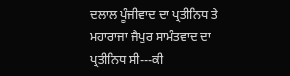ਦਲਾਲ ਪੂੰਜੀਵਾਦ ਦਾ ਪ੍ਰਤੀਨਿਧ ਤੇ ਮਹਾਰਾਜਾ ਜੈਪੁਰ ਸਾਮੰਤਵਾਦ ਦਾ ਪ੍ਰਤੀਨਿਧ ਸੀ---ਕੀ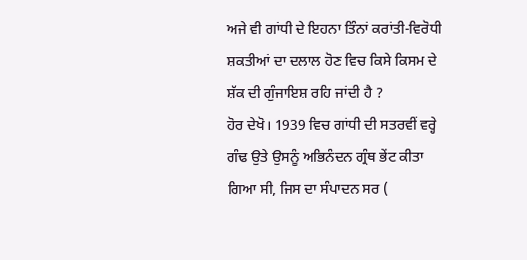ਅਜੇ ਵੀ ਗਾਂਧੀ ਦੇ ਇਹਨਾ ਤਿੰਨਾਂ ਕਰਾਂਤੀ-ਵਿਰੋਧੀ ਸ਼ਕਤੀਆਂ ਦਾ ਦਲਾਲ ਹੋਣ ਵਿਚ ਕਿਸੇ ਕਿਸਮ ਦੇ ਸ਼ੱਕ ਦੀ ਗੁੰਜਾਇਸ਼ ਰਹਿ ਜਾਂਦੀ ਹੈ ?
ਹੋਰ ਦੇਖੋ। 1939 ਵਿਚ ਗਾਂਧੀ ਦੀ ਸਤਰਵੀਂ ਵਰ੍ਹੇ ਗੰਢ ਉਤੇ ਉਸਨੂੰ ਅਭਿਨੰਦਨ ਗ੍ਰੰਥ ਭੇਂਟ ਕੀਤਾ ਗਿਆ ਸੀ, ਜਿਸ ਦਾ ਸੰਪਾਦਨ ਸਰ (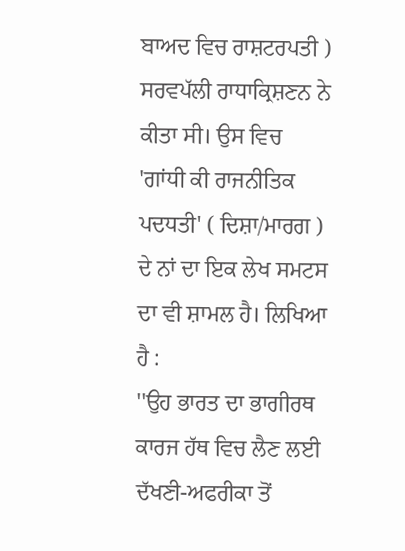ਬਾਅਦ ਵਿਚ ਰਾਸ਼ਟਰਪਤੀ ) ਸਰਵਪੱਲੀ ਰਾਧਾਕ੍ਰਿਸ਼ਣਨ ਨੇ ਕੀਤਾ ਸੀ। ਉਸ ਵਿਚ 'ਗਾਂਧੀ ਕੀ ਰਾਜਨੀਤਿਕ ਪਦਧਤੀ' ( ਦਿਸ਼ਾ/ਮਾਰਗ ) ਦੇ ਨਾਂ ਦਾ ਇਕ ਲੇਖ ਸਮਟਸ ਦਾ ਵੀ ਸ਼ਾਮਲ ਹੈ। ਲਿਖਿਆ ਹੈ :
''ਉਹ ਭਾਰਤ ਦਾ ਭਾਗੀਰਥ ਕਾਰਜ ਹੱਥ ਵਿਚ ਲੈਣ ਲਈ ਦੱਖਣੀ-ਅਫਰੀਕਾ ਤੋਂ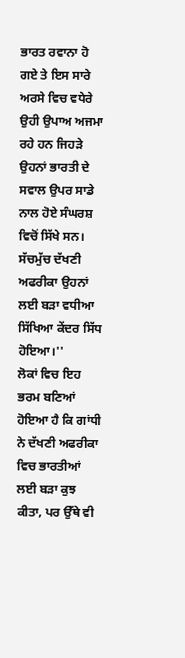ਭਾਰਤ ਰਵਾਨਾ ਹੋ ਗਏ ਤੇ ਇਸ ਸਾਰੇ ਅਰਸੇ ਵਿਚ ਵਧੇਰੇ ਉਹੀ ਉਪਾਅ ਅਜਮਾ ਰਹੇ ਹਨ ਜਿਹੜੇ ਉਹਨਾਂ ਭਾਰਤੀ ਦੇ ਸਵਾਲ ਉਪਰ ਸਾਡੇ ਨਾਲ ਹੋਏ ਸੰਘਰਸ਼ ਵਿਚੋਂ ਸਿੱਖੇ ਸਨ। ਸੱਚਮੁੱਚ ਦੱਖਣੀ ਅਫਰੀਕਾ ਉਹਨਾਂ ਲਈ ਬੜਾ ਵਧੀਆ ਸਿੱਖਿਆ ਕੇਂਦਰ ਸਿੱਧ ਹੋਇਆ।''
ਲੋਕਾਂ ਵਿਚ ਇਹ ਭਰਮ ਬਣਿਆਂ ਹੋਇਆ ਹੈ ਕਿ ਗਾਂਧੀ ਨੇ ਦੱਖਣੀ ਅਫਰੀਕਾ ਵਿਚ ਭਾਰਤੀਆਂ ਲਈ ਬੜਾ ਕੁਝ ਕੀਤਾ, ਪਰ ਉੱਥੇ ਵੀ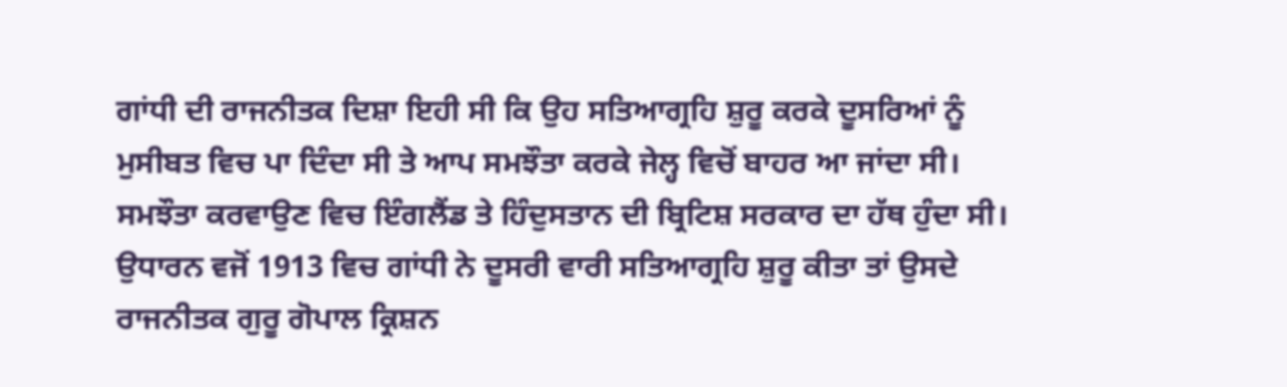ਗਾਂਧੀ ਦੀ ਰਾਜਨੀਤਕ ਦਿਸ਼ਾ ਇਹੀ ਸੀ ਕਿ ਉਹ ਸਤਿਆਗ੍ਰਹਿ ਸ਼ੁਰੂ ਕਰਕੇ ਦੂਸਰਿਆਂ ਨੂੰ ਮੁਸੀਬਤ ਵਿਚ ਪਾ ਦਿੰਦਾ ਸੀ ਤੇ ਆਪ ਸਮਝੌਤਾ ਕਰਕੇ ਜੇਲ੍ਹ ਵਿਚੋਂ ਬਾਹਰ ਆ ਜਾਂਦਾ ਸੀ। ਸਮਝੌਤਾ ਕਰਵਾਉਣ ਵਿਚ ਇੰਗਲੈਂਡ ਤੇ ਹਿੰਦੁਸਤਾਨ ਦੀ ਬ੍ਰਿਟਿਸ਼ ਸਰਕਾਰ ਦਾ ਹੱਥ ਹੁੰਦਾ ਸੀ। ਉਧਾਰਨ ਵਜੋਂ 1913 ਵਿਚ ਗਾਂਧੀ ਨੇ ਦੂਸਰੀ ਵਾਰੀ ਸਤਿਆਗ੍ਰਹਿ ਸ਼ੁਰੂ ਕੀਤਾ ਤਾਂ ਉਸਦੇ ਰਾਜਨੀਤਕ ਗੁਰੂ ਗੋਪਾਲ ਕ੍ਰਿਸ਼ਨ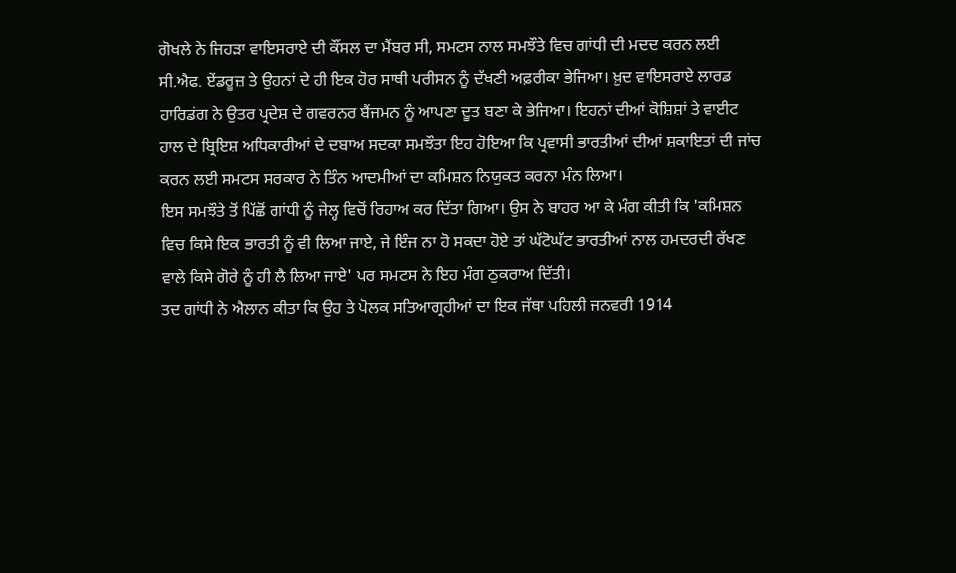ਗੋਖਲੇ ਨੇ ਜਿਹੜਾ ਵਾਇਸਰਾਏ ਦੀ ਕੌਂਸਲ ਦਾ ਮੈਂਬਰ ਸੀ, ਸਮਟਸ ਨਾਲ ਸਮਝੌਤੇ ਵਿਚ ਗਾਂਧੀ ਦੀ ਮਦਦ ਕਰਨ ਲਈ ਸੀ.ਐਫ. ਏਂਡਰੂਜ਼ ਤੇ ਉਹਨਾਂ ਦੇ ਹੀ ਇਕ ਹੋਰ ਸਾਥੀ ਪਰੀਸਨ ਨੂੰ ਦੱਖਣੀ ਅਫ਼ਰੀਕਾ ਭੇਜਿਆ। ਖ਼ੁਦ ਵਾਇਸਰਾਏ ਲਾਰਡ ਹਾਰਿਡਂਗ ਨੇ ਉਤਰ ਪ੍ਰਦੇਸ਼ ਦੇ ਗਵਰਨਰ ਬੈਂਜਮਨ ਨੂੰ ਆਪਣਾ ਦੂਤ ਬਣਾ ਕੇ ਭੇਜਿਆ। ਇਹਨਾਂ ਦੀਆਂ ਕੋਸ਼ਿਸ਼ਾਂ ਤੇ ਵਾਈਟ ਹਾਲ ਦੇ ਬ੍ਰਿਇਸ਼ ਅਧਿਕਾਰੀਆਂ ਦੇ ਦਬਾਅ ਸਦਕਾ ਸਮਝੌਤਾ ਇਹ ਹੋਇਆ ਕਿ ਪ੍ਰਵਾਸੀ ਭਾਰਤੀਆਂ ਦੀਆਂ ਸ਼ਕਾਇਤਾਂ ਦੀ ਜਾਂਚ ਕਰਨ ਲਈ ਸਮਟਸ ਸਰਕਾਰ ਨੇ ਤਿੰਨ ਆਦਮੀਆਂ ਦਾ ਕਮਿਸ਼ਨ ਨਿਯੁਕਤ ਕਰਨਾ ਮੰਨ ਲਿਆ।
ਇਸ ਸਮਝੌਤੇ ਤੋਂ ਪਿੱਛੋਂ ਗਾਂਧੀ ਨੂੰ ਜੇਲ੍ਹ ਵਿਚੋਂ ਰਿਹਾਅ ਕਰ ਦਿੱਤਾ ਗਿਆ। ਉਸ ਨੇ ਬਾਹਰ ਆ ਕੇ ਮੰਗ ਕੀਤੀ ਕਿ 'ਕਮਿਸ਼ਨ ਵਿਚ ਕਿਸੇ ਇਕ ਭਾਰਤੀ ਨੂੰ ਵੀ ਲਿਆ ਜਾਏ, ਜੇ ਇੰਜ ਨਾ ਹੋ ਸਕਦਾ ਹੋਏ ਤਾਂ ਘੱਟੋਘੱਟ ਭਾਰਤੀਆਂ ਨਾਲ ਹਮਦਰਦੀ ਰੱਖਣ ਵਾਲੇ ਕਿਸੇ ਗੋਰੇ ਨੂੰ ਹੀ ਲੈ ਲਿਆ ਜਾਏ' ਪਰ ਸਮਟਸ ਨੇ ਇਹ ਮੰਗ ਠੁਕਰਾਅ ਦਿੱਤੀ।
ਤਦ ਗਾਂਧੀ ਨੇ ਐਲਾਨ ਕੀਤਾ ਕਿ ਉਹ ਤੇ ਪੋਲਕ ਸਤਿਆਗ੍ਰਹੀਆਂ ਦਾ ਇਕ ਜੱਥਾ ਪਹਿਲੀ ਜਨਵਰੀ 1914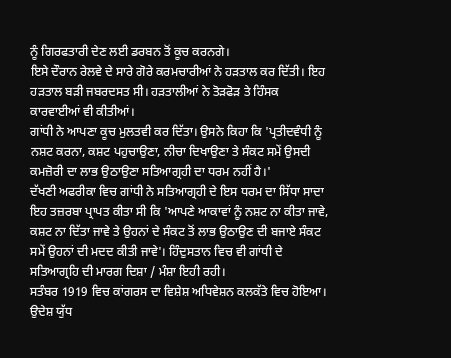ਨੂੰ ਗਿਰਫਤਾਰੀ ਦੇਣ ਲਈ ਡਰਬਨ ਤੋਂ ਕੂਚ ਕਰਨਗੇ।
ਇਸੇ ਦੌਰਾਨ ਰੇਲਵੇ ਦੇ ਸਾਰੇ ਗੋਰੇ ਕਰਮਚਾਰੀਆਂ ਨੇ ਹੜਤਾਲ ਕਰ ਦਿੱਤੀ। ਇਹ ਹੜਤਾਲ ਬੜੀ ਜਬਰਦਸਤ ਸੀ। ਹੜਤਾਲੀਆਂ ਨੇ ਤੋੜਫੋੜ ਤੇ ਹਿੰਸਕ ਕਾਰਵਾਈਆਂ ਵੀ ਕੀਤੀਆਂ।
ਗਾਂਧੀ ਨੇ ਆਪਣਾ ਕੂਚ ਮੁਲਤਵੀ ਕਰ ਦਿੱਤਾ। ਉਸਨੇ ਕਿਹਾ ਕਿ 'ਪ੍ਰਤੀਦਵੰਧੀ ਨੂੰ ਨਸ਼ਟ ਕਰਨਾ, ਕਸ਼ਟ ਪਹੁਚਾਉਣਾ, ਨੀਚਾ ਦਿਖਾਉਣਾ ਤੇ ਸੰਕਟ ਸਮੇਂ ਉਸਦੀ ਕਮਜ਼ੋਰੀ ਦਾ ਲਾਭ ਉਠਾਉਣਾ ਸਤਿਆਗ੍ਰਹੀ ਦਾ ਧਰਮ ਨਹੀਂ ਹੈ।'
ਦੱਖਣੀ ਅਫਰੀਕਾ ਵਿਚ ਗਾਂਧੀ ਨੇ ਸਤਿਆਗ੍ਰਹੀ ਦੇ ਇਸ ਧਰਮ ਦਾ ਸਿੱਧਾ ਸਾਦਾ ਇਹ ਤਜ਼ਰਬਾ ਪ੍ਰਾਪਤ ਕੀਤਾ ਸੀ ਕਿ 'ਆਪਣੇ ਆਕਾਵਾਂ ਨੂੰ ਨਸ਼ਟ ਨਾ ਕੀਤਾ ਜਾਵੇ, ਕਸ਼ਟ ਨਾ ਦਿੱਤਾ ਜਾਵੇ ਤੇ ਉਹਨਾਂ ਦੇ ਸੰਕਟ ਤੋਂ ਲਾਭ ਉਠਾਉਣ ਦੀ ਬਜਾਏ ਸੰਕਟ ਸਮੇਂ ਉਹਨਾਂ ਦੀ ਮਦਦ ਕੀਤੀ ਜਾਵੇ'। ਹਿੰਦੁਸਤਾਨ ਵਿਚ ਵੀ ਗਾਂਧੀ ਦੇ ਸਤਿਆਗ੍ਰਹਿ ਦੀ ਮਾਰਗ ਦਿਸ਼ਾ / ਮੰਸ਼ਾ ਇਹੀ ਰਹੀ।
ਸਤੰਬਰ 1919 ਵਿਚ ਕਾਂਗਰਸ ਦਾ ਵਿਸ਼ੇਸ਼ ਅਧਿਵੇਸ਼ਨ ਕਲਕੱਤੇ ਵਿਚ ਹੋਇਆ। ਉਦੇਸ਼ ਯੁੱਧ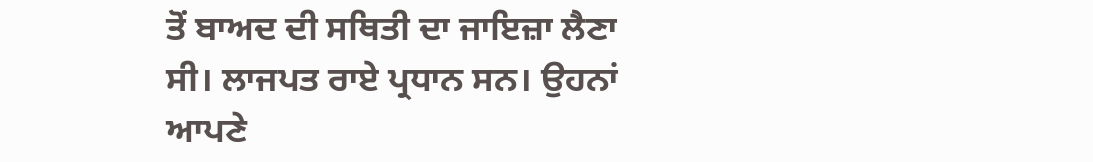ਤੋਂ ਬਾਅਦ ਦੀ ਸਥਿਤੀ ਦਾ ਜਾਇਜ਼ਾ ਲੈਣਾ ਸੀ। ਲਾਜਪਤ ਰਾਏ ਪ੍ਰਧਾਨ ਸਨ। ਉਹਨਾਂ ਆਪਣੇ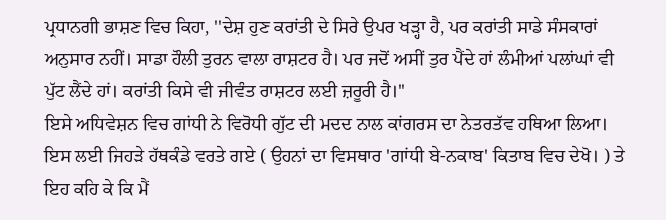ਪ੍ਰਧਾਨਗੀ ਭਾਸ਼ਣ ਵਿਚ ਕਿਹਾ, ''ਦੇਸ਼ ਹੁਣ ਕਰਾਂਤੀ ਦੇ ਸਿਰੇ ਉਪਰ ਖੜ੍ਹਾ ਹੈ, ਪਰ ਕਰਾਂਤੀ ਸਾਡੇ ਸੰਸਕਾਰਾਂ ਅਨੁਸਾਰ ਨਹੀਂ। ਸਾਡਾ ਹੌਲੀ ਤੁਰਨ ਵਾਲਾ ਰਾਸ਼ਟਰ ਹੈ। ਪਰ ਜਦੋਂ ਅਸੀਂ ਤੁਰ ਪੈਂਦੇ ਹਾਂ ਲੰਮੀਆਂ ਪਲਾਂਘਾਂ ਵੀ ਪੁੱਟ ਲੈਂਦੇ ਹਾਂ। ਕਰਾਂਤੀ ਕਿਸੇ ਵੀ ਜੀਵੰਤ ਰਾਸ਼ਟਰ ਲਈ ਜ਼ਰੂਰੀ ਹੈ।''
ਇਸੇ ਅਧਿਵੇਸ਼ਨ ਵਿਚ ਗਾਂਧੀ ਨੇ ਵਿਰੋਧੀ ਗੁੱਟ ਦੀ ਮਦਦ ਨਾਲ ਕਾਂਗਰਸ ਦਾ ਨੇਤਰਤੱਵ ਹਥਿਆ ਲਿਆ। ਇਸ ਲਈ ਜਿਹੜੇ ਹੱਥਕੰਡੇ ਵਰਤੇ ਗਏ ( ਉਹਨਾਂ ਦਾ ਵਿਸਥਾਰ 'ਗਾਂਧੀ ਬੇ-ਨਕਾਬ' ਕਿਤਾਬ ਵਿਚ ਦੇਖੋ। ) ਤੇ ਇਹ ਕਹਿ ਕੇ ਕਿ ਮੈਂ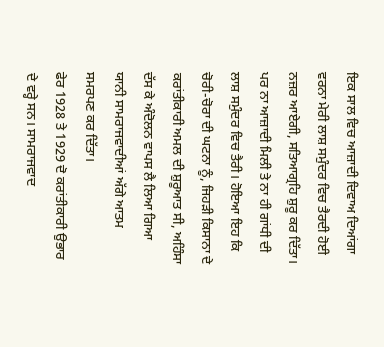ਇਕ ਸਾਲ ਵਿਚ ਆਜ਼ਾਦੀ ਦਿਵਾਅ ਦਿਆਂਗਾ ਵਰਨਾ ਮੇਰੀ ਲਾਸ਼ ਸਮੁੰਦਰ ਵਿਚ ਤੈਰਦੀ ਹੋਈ ਨਜ਼ਰ ਆਏਗੀ, ਸਤਿਆਗ੍ਰਹਿ ਸ਼ੁਰੂ ਕਰ ਦਿੱਤਾ। ਪਰ ਨਾ ਆਜ਼ਾਦੀ ਮਿਲੀ ਤੇ ਨਾ ਹੀ ਗਾਂਧੀ ਦੀ ਲਾਸ਼ ਸਮੁੰਦਰ ਵਿਚ ਤੈਰੀ। ਹੋਇਆ ਇਹ ਕਿ ਚੋਰੀ-ਚੋਰਾ ਦੀ ਘਟਨਾ ਨੂੰ, ਜਿਹੜੀ ਕਿਸਾਨਾ ਦੇ ਕਰਾਂਤੀਕਾਰੀ ਅਮਲ ਦੀ ਸ਼ੁਰੂਆਤ ਸੀ, ਅਹਿੰਸਾ ਦੱਸ ਕੇ ਅੰਦੋਲਨ ਵਾਪਸ ਲੈ ਲਿਆ ਗਿਆ ਯਾਨੀ ਸਾਮਰਾਜਵਾਦੀਆਂ ਅੱਗੇ ਆਤਮ ਸਮਰਪਣ ਕਰ ਦਿੱਤਾ।
ਫੇਰ 1928 ਤੇ 1929 ਦੋ ਕਰਾਂਤੀਕਾਰੀ ਉਭਾਰ ਦੇ ਵਰ੍ਹੇ ਸਨ। ਸਾਮਰਾਜਵਾਦ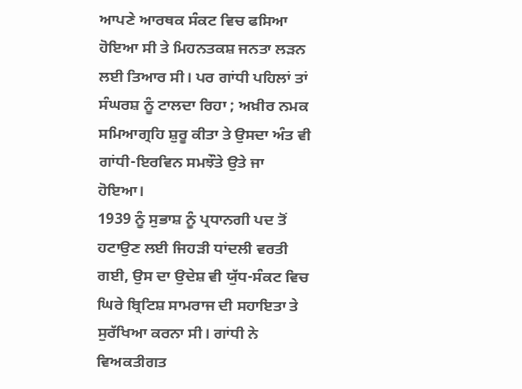ਆਪਣੇ ਆਰਥਕ ਸੰਕਟ ਵਿਚ ਫਸਿਆ ਹੋਇਆ ਸੀ ਤੇ ਮਿਹਨਤਕਸ਼ ਜਨਤਾ ਲੜਨ ਲਈ ਤਿਆਰ ਸੀ। ਪਰ ਗਾਂਧੀ ਪਹਿਲਾਂ ਤਾਂ ਸੰਘਰਸ਼ ਨੂੰ ਟਾਲਦਾ ਰਿਹਾ ; ਅਖ਼ੀਰ ਨਮਕ ਸਮਿਆਗ੍ਰਹਿ ਸ਼ੁਰੂ ਕੀਤਾ ਤੇ ਉਸਦਾ ਅੰਤ ਵੀ ਗਾਂਧੀ-ਇਰਵਿਨ ਸਮਝੌਤੇ ਉਤੇ ਜਾ ਹੋਇਆ।
1939 ਨੂੰ ਸੁਭਾਸ਼ ਨੂੰ ਪ੍ਰਧਾਨਗੀ ਪਦ ਤੋਂ ਹਟਾਉਣ ਲਈ ਜਿਹੜੀ ਧਾਂਦਲੀ ਵਰਤੀ ਗਈ, ਉਸ ਦਾ ਉਦੇਸ਼ ਵੀ ਯੁੱਧ-ਸੰਕਟ ਵਿਚ ਘਿਰੇ ਬ੍ਰਿਟਿਸ਼ ਸਾਮਰਾਜ ਦੀ ਸਹਾਇਤਾ ਤੇ ਸੁਰੱਖਿਆ ਕਰਨਾ ਸੀ। ਗਾਂਧੀ ਨੇ ਵਿਅਕਤੀਗਤ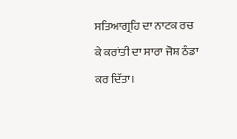ਸਤਿਆਗ੍ਰਹਿ ਦਾ ਨਾਟਕ ਰਚ ਕੇ ਕਰਾਂਤੀ ਦਾ ਸਾਰਾ ਜੋਸ਼ ਠੰਡਾ ਕਰ ਦਿੱਤਾ।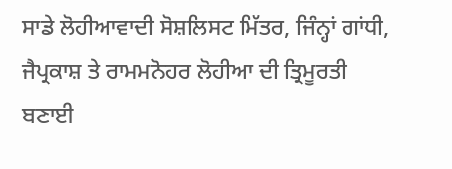ਸਾਡੇ ਲੋਹੀਆਵਾਦੀ ਸੋਸ਼ਲਿਸਟ ਮਿੱਤਰ, ਜਿੰਨ੍ਹਾਂ ਗਾਂਧੀ, ਜੈਪ੍ਰਕਾਸ਼ ਤੇ ਰਾਮਮਨੋਹਰ ਲੋਹੀਆ ਦੀ ਤ੍ਰਿਮੂਰਤੀ ਬਣਾਈ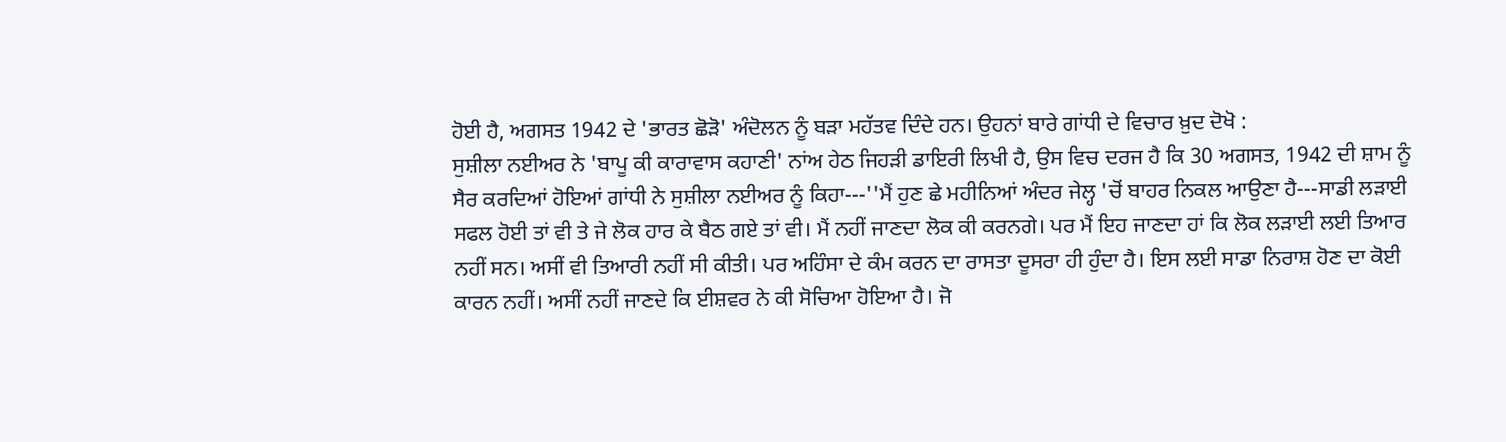ਹੋਈ ਹੈ, ਅਗਸਤ 1942 ਦੇ 'ਭਾਰਤ ਛੋੜੋ' ਅੰਦੋਲਨ ਨੂੰ ਬੜਾ ਮਹੱਤਵ ਦਿੰਦੇ ਹਨ। ਉਹਨਾਂ ਬਾਰੇ ਗਾਂਧੀ ਦੇ ਵਿਚਾਰ ਖ਼ੁਦ ਦੋਖੋ :
ਸੁਸ਼ੀਲਾ ਨਈਅਰ ਨੇ 'ਬਾਪੂ ਕੀ ਕਾਰਾਵਾਸ ਕਹਾਣੀ' ਨਾਂਅ ਹੇਠ ਜਿਹੜੀ ਡਾਇਰੀ ਲਿਖੀ ਹੈ, ਉਸ ਵਿਚ ਦਰਜ ਹੈ ਕਿ 30 ਅਗਸਤ, 1942 ਦੀ ਸ਼ਾਮ ਨੂੰ ਸੈਰ ਕਰਦਿਆਂ ਹੋਇਆਂ ਗਾਂਧੀ ਨੇ ਸੁਸ਼ੀਲਾ ਨਈਅਰ ਨੂੰ ਕਿਹਾ---''ਮੈਂ ਹੁਣ ਛੇ ਮਹੀਨਿਆਂ ਅੰਦਰ ਜੇਲ੍ਹ 'ਚੋਂ ਬਾਹਰ ਨਿਕਲ ਆਉਣਾ ਹੈ---ਸਾਡੀ ਲੜਾਈ ਸਫਲ ਹੋਈ ਤਾਂ ਵੀ ਤੇ ਜੇ ਲੋਕ ਹਾਰ ਕੇ ਬੈਠ ਗਏ ਤਾਂ ਵੀ। ਮੈਂ ਨਹੀਂ ਜਾਣਦਾ ਲੋਕ ਕੀ ਕਰਨਗੇ। ਪਰ ਮੈਂ ਇਹ ਜਾਣਦਾ ਹਾਂ ਕਿ ਲੋਕ ਲੜਾਈ ਲਈ ਤਿਆਰ ਨਹੀਂ ਸਨ। ਅਸੀਂ ਵੀ ਤਿਆਰੀ ਨਹੀਂ ਸੀ ਕੀਤੀ। ਪਰ ਅਹਿੰਸਾ ਦੇ ਕੰਮ ਕਰਨ ਦਾ ਰਾਸਤਾ ਦੂਸਰਾ ਹੀ ਹੁੰਦਾ ਹੈ। ਇਸ ਲਈ ਸਾਡਾ ਨਿਰਾਸ਼ ਹੋਣ ਦਾ ਕੋਈ ਕਾਰਨ ਨਹੀਂ। ਅਸੀਂ ਨਹੀਂ ਜਾਣਦੇ ਕਿ ਈਸ਼ਵਰ ਨੇ ਕੀ ਸੋਚਿਆ ਹੋਇਆ ਹੈ। ਜੋ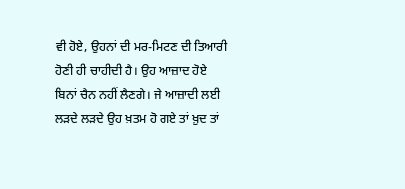ਵੀ ਹੋਏ, ਉਹਨਾਂ ਦੀ ਮਰ-ਮਿਟਣ ਦੀ ਤਿਆਰੀ ਹੋਣੀ ਹੀ ਚਾਹੀਦੀ ਹੈ। ਉਹ ਆਜ਼ਾਦ ਹੋਏ ਬਿਨਾਂ ਚੈਨ ਨਹੀਂ ਲੈਣਗੇ। ਜੇ ਆਜ਼ਾਦੀ ਲਈ ਲੜਦੇ ਲੜਦੇ ਉਹ ਖ਼ਤਮ ਹੋ ਗਏ ਤਾਂ ਖ਼ੁਦ ਤਾਂ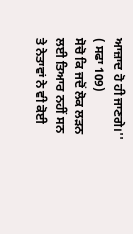ਆਜ਼ਾਦ ਹੋ ਹੀ ਜਾਣਗੇ।'' ( ਸਫਾ 109)
ਸੋਚੋ ਕਿ ਜਦੋਂ ਲੋਕ ਲੜਨ ਲਈ ਤਿਆਰ ਨਹੀਂ ਸਨ ਤੇ ਨੇਤਾਵਾਂ ਨੇ ਵੀ ਕੋਈ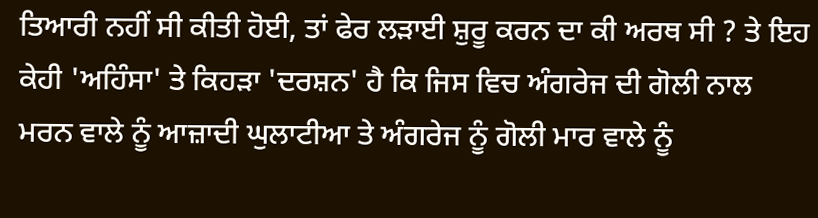ਤਿਆਰੀ ਨਹੀਂ ਸੀ ਕੀਤੀ ਹੋਈ, ਤਾਂ ਫੇਰ ਲੜਾਈ ਸ਼ੁਰੂ ਕਰਨ ਦਾ ਕੀ ਅਰਥ ਸੀ ? ਤੇ ਇਹ ਕੇਹੀ 'ਅਹਿੰਸਾ' ਤੇ ਕਿਹੜਾ 'ਦਰਸ਼ਨ' ਹੈ ਕਿ ਜਿਸ ਵਿਚ ਅੰਗਰੇਜ ਦੀ ਗੋਲੀ ਨਾਲ ਮਰਨ ਵਾਲੇ ਨੂੰ ਆਜ਼ਾਦੀ ਘੁਲਾਟੀਆ ਤੇ ਅੰਗਰੇਜ ਨੂੰ ਗੋਲੀ ਮਾਰ ਵਾਲੇ ਨੂੰ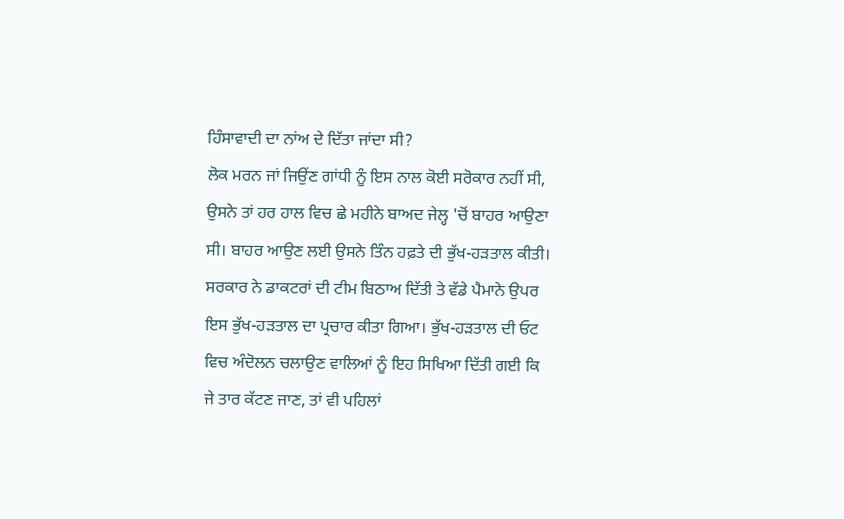ਹਿੰਸਾਵਾਦੀ ਦਾ ਨਾਂਅ ਦੇ ਦਿੱਤਾ ਜਾਂਦਾ ਸੀ?
ਲੋਕ ਮਰਨ ਜਾਂ ਜਿਉਂਣ ਗਾਂਧੀ ਨੂੰ ਇਸ ਨਾਲ ਕੋਈ ਸਰੋਕਾਰ ਨਹੀਂ ਸੀ, ਉਸਨੇ ਤਾਂ ਹਰ ਹਾਲ ਵਿਚ ਛੇ ਮਹੀਨੇ ਬਾਅਦ ਜੇਲ੍ਹ 'ਚੋਂ ਬਾਹਰ ਆਉਣਾ ਸੀ। ਬਾਹਰ ਆਉਣ ਲਈ ਉਸਨੇ ਤਿੰਨ ਹਫ਼ਤੇ ਦੀ ਭੁੱਖ-ਹੜਤਾਲ ਕੀਤੀ। ਸਰਕਾਰ ਨੇ ਡਾਕਟਰਾਂ ਦੀ ਟੀਮ ਬਿਠਾਅ ਦਿੱਤੀ ਤੇ ਵੱਡੇ ਪੈਮਾਨੇ ਉਪਰ ਇਸ ਭੁੱਖ-ਹੜਤਾਲ ਦਾ ਪ੍ਰਚਾਰ ਕੀਤਾ ਗਿਆ। ਭੁੱਖ-ਹੜਤਾਲ ਦੀ ਓਟ ਵਿਚ ਅੰਦੋਲਨ ਚਲਾਉਣ ਵਾਲਿਆਂ ਨੂੰ ਇਹ ਸਿਖਿਆ ਦਿੱਤੀ ਗਈ ਕਿ ਜੇ ਤਾਰ ਕੱਟਣ ਜਾਣ, ਤਾਂ ਵੀ ਪਹਿਲਾਂ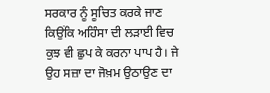ਸਰਕਾਰ ਨੂੰ ਸੂਚਿਤ ਕਰਕੇ ਜਾਣ ਕਿਉਂਕਿ ਅਹਿੰਸਾ ਦੀ ਲੜਾਈ ਵਿਚ ਕੁਝ ਵੀ ਛੁਪ ਕੇ ਕਰਨਾ ਪਾਪ ਹੈ। ਜੇ ਉਹ ਸਜ਼ਾ ਦਾ ਜੋਖ਼ਮ ਉਠਾਉਣ ਦਾ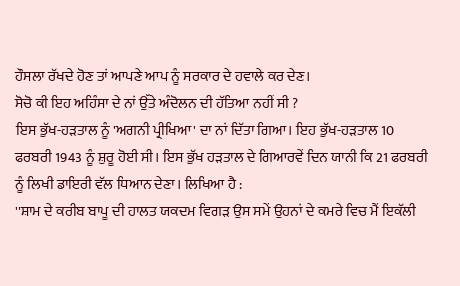ਹੌਸਲਾ ਰੱਖਦੇ ਹੋਣ ਤਾਂ ਆਪਣੇ ਆਪ ਨੂੰ ਸਰਕਾਰ ਦੇ ਹਵਾਲੇ ਕਰ ਦੇਣ।
ਸੋਚੋ ਕੀ ਇਹ ਅਹਿੰਸਾ ਦੇ ਨਾਂ ਉੱਤੇ ਅੰਦੋਲਨ ਦੀ ਹੱਤਿਆ ਨਹੀਂ ਸੀ ?
ਇਸ ਭੁੱਖ-ਹੜਤਾਲ ਨੂੰ 'ਅਗਨੀ ਪ੍ਰੀਖਿਆ' ਦਾ ਨਾਂ ਦਿੱਤਾ ਗਿਆ। ਇਹ ਭੁੱਖ-ਹੜਤਾਲ 10 ਫਰਬਰੀ 1943 ਨੂੰ ਸ਼ੁਰੂ ਹੋਈ ਸੀ। ਇਸ ਭੁੱਖ ਹੜਤਾਲ ਦੇ ਗਿਆਰਵੇਂ ਦਿਨ ਯਾਨੀ ਕਿ 21 ਫਰਬਰੀ ਨੂੰ ਲਿਖੀ ਡਾਇਰੀ ਵੱਲ ਧਿਆਨ ਦੇਣਾ। ਲਿਖਿਆ ਹੈ :
''ਸ਼ਾਮ ਦੇ ਕਰੀਬ ਬਾਪੂ ਦੀ ਹਾਲਤ ਯਕਦਮ ਵਿਗੜ ਉਸ ਸਮੇਂ ਉਹਨਾਂ ਦੇ ਕਮਰੇ ਵਿਚ ਮੈਂ ਇਕੱਲੀ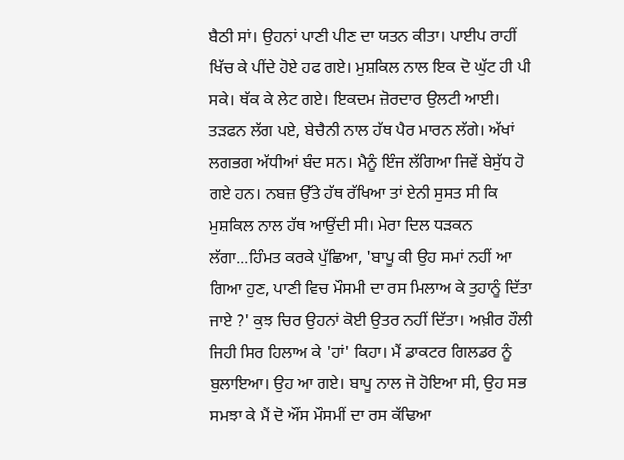ਬੈਠੀ ਸਾਂ। ਉਹਨਾਂ ਪਾਣੀ ਪੀਣ ਦਾ ਯਤਨ ਕੀਤਾ। ਪਾਈਪ ਰਾਹੀਂ ਖਿੱਚ ਕੇ ਪੀਂਦੇ ਹੋਏ ਹਫ ਗਏ। ਮੁਸ਼ਕਿਲ ਨਾਲ ਇਕ ਦੋ ਘੁੱਟ ਹੀ ਪੀ ਸਕੇ। ਥੱਕ ਕੇ ਲੇਟ ਗਏ। ਇਕਦਮ ਜ਼ੋਰਦਾਰ ਉਲਟੀ ਆਈ। ਤੜਫਨ ਲੱਗ ਪਏ, ਬੇਚੈਨੀ ਨਾਲ ਹੱਥ ਪੈਰ ਮਾਰਨ ਲੱਗੇ। ਅੱਖਾਂ ਲਗਭਗ ਅੱਧੀਆਂ ਬੰਦ ਸਨ। ਮੈਨੂੰ ਇੰਜ ਲੱਗਿਆ ਜਿਵੇਂ ਬੇਸੁੱਧ ਹੋ ਗਏ ਹਨ। ਨਬਜ਼ ਉੱਤੇ ਹੱਥ ਰੱਖਿਆ ਤਾਂ ਏਨੀ ਸੁਸਤ ਸੀ ਕਿ ਮੁਸ਼ਕਿਲ ਨਾਲ ਹੱਥ ਆਉਂਦੀ ਸੀ। ਮੇਰਾ ਦਿਲ ਧੜਕਨ ਲੱਗਾ...ਹਿੰਮਤ ਕਰਕੇ ਪੁੱਛਿਆ, 'ਬਾਪੂ ਕੀ ਉਹ ਸਮਾਂ ਨਹੀਂ ਆ ਗਿਆ ਹੁਣ, ਪਾਣੀ ਵਿਚ ਮੌਸਮੀ ਦਾ ਰਸ ਮਿਲਾਅ ਕੇ ਤੁਹਾਨੂੰ ਦਿੱਤਾ ਜਾਏ ?' ਕੁਝ ਚਿਰ ਉਹਨਾਂ ਕੋਈ ਉਤਰ ਨਹੀਂ ਦਿੱਤਾ। ਅਖ਼ੀਰ ਹੌਲੀ ਜਿਹੀ ਸਿਰ ਹਿਲਾਅ ਕੇ 'ਹਾਂ' ਕਿਹਾ। ਮੈਂ ਡਾਕਟਰ ਗਿਲਡਰ ਨੂੰ ਬੁਲਾਇਆ। ਉਹ ਆ ਗਏ। ਬਾਪੂ ਨਾਲ ਜੋ ਹੋਇਆ ਸੀ, ਉਹ ਸਭ ਸਮਝਾ ਕੇ ਮੈਂ ਦੋ ਔਂਸ ਮੌਸਮੀਂ ਦਾ ਰਸ ਕੱਢਿਆ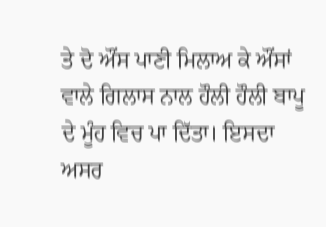ਤੇ ਦੋ ਔਂਸ ਪਾਣੀ ਮਿਲਾਅ ਕੇ ਔਂਸਾਂ ਵਾਲੇ ਗਿਲਾਸ ਨਾਲ ਹੌਲੀ ਹੌਲੀ ਬਾਪੂ ਦੇ ਮੂੰਹ ਵਿਚ ਪਾ ਦਿੱਤਾ। ਇਸਦਾ ਅਸਰ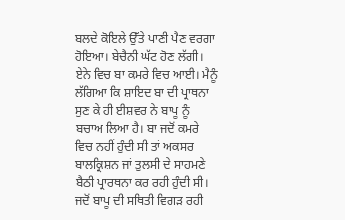ਬਲਦੇ ਕੋਇਲੇ ਉੱਤੇ ਪਾਣੀ ਪੈਣ ਵਰਗਾ ਹੋਇਆ। ਬੇਚੈਨੀ ਘੱਟ ਹੋਣ ਲੱਗੀ। ਏਨੇ ਵਿਚ ਬਾ ਕਮਰੇ ਵਿਚ ਆਈ। ਮੈਨੂੰ ਲੱਗਿਆ ਕਿ ਸ਼ਾਇਦ ਬਾ ਦੀ ਪ੍ਰਾਥਨਾ ਸੁਣ ਕੇ ਹੀ ਈਸ਼ਵਰ ਨੇ ਬਾਪੂ ਨੂੰ ਬਚਾਅ ਲਿਆ ਹੈ। ਬਾ ਜਦੋਂ ਕਮਰੇ ਵਿਚ ਨਹੀਂ ਹੁੰਦੀ ਸੀ ਤਾਂ ਅਕਸਰ ਬਾਲਕ੍ਰਿਸ਼ਨ ਜਾਂ ਤੁਲਸੀ ਦੇ ਸਾਹਮਣੇ ਬੈਠੀ ਪ੍ਰਾਰਥਨਾ ਕਰ ਰਹੀ ਹੁੰਦੀ ਸੀ। ਜਦੋਂ ਬਾਪੂ ਦੀ ਸਥਿਤੀ ਵਿਗੜ ਰਹੀ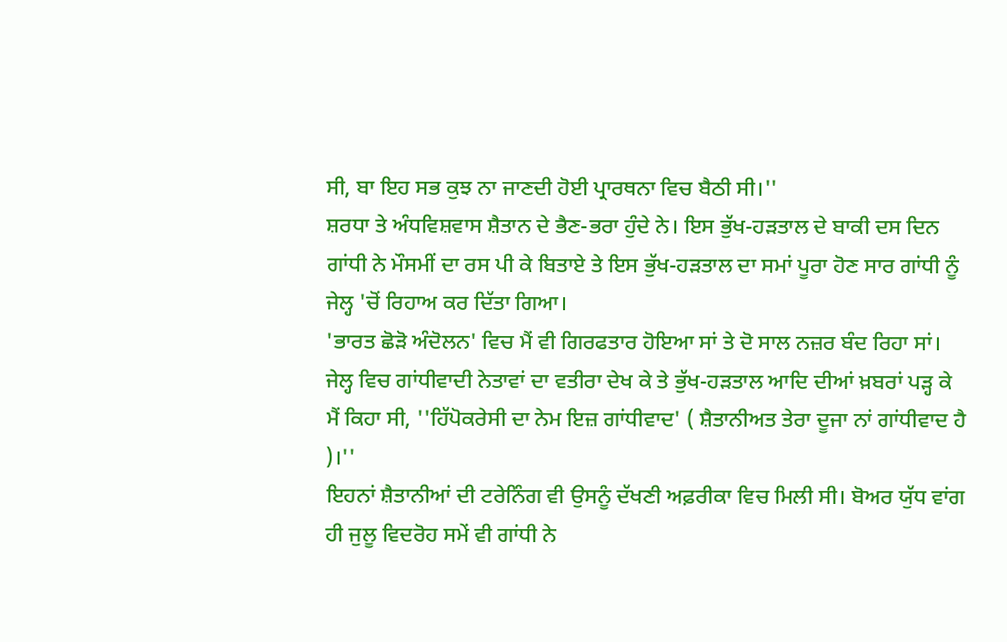ਸੀ, ਬਾ ਇਹ ਸਭ ਕੁਝ ਨਾ ਜਾਣਦੀ ਹੋਈ ਪ੍ਰਾਰਥਨਾ ਵਿਚ ਬੈਠੀ ਸੀ।''
ਸ਼ਰਧਾ ਤੇ ਅੰਧਵਿਸ਼ਵਾਸ ਸ਼ੈਤਾਨ ਦੇ ਭੈਣ-ਭਰਾ ਹੁੰਦੇ ਨੇ। ਇਸ ਭੁੱਖ-ਹੜਤਾਲ ਦੇ ਬਾਕੀ ਦਸ ਦਿਨ ਗਾਂਧੀ ਨੇ ਮੌਸਮੀਂ ਦਾ ਰਸ ਪੀ ਕੇ ਬਿਤਾਏ ਤੇ ਇਸ ਭੁੱਖ-ਹੜਤਾਲ ਦਾ ਸਮਾਂ ਪੂਰਾ ਹੋਣ ਸਾਰ ਗਾਂਧੀ ਨੂੰ ਜੇਲ੍ਹ 'ਚੋਂ ਰਿਹਾਅ ਕਰ ਦਿੱਤਾ ਗਿਆ।
'ਭਾਰਤ ਛੋੜੋ ਅੰਦੋਲਨ' ਵਿਚ ਮੈਂ ਵੀ ਗਿਰਫਤਾਰ ਹੋਇਆ ਸਾਂ ਤੇ ਦੋ ਸਾਲ ਨਜ਼ਰ ਬੰਦ ਰਿਹਾ ਸਾਂ। ਜੇਲ੍ਹ ਵਿਚ ਗਾਂਧੀਵਾਦੀ ਨੇਤਾਵਾਂ ਦਾ ਵਤੀਰਾ ਦੇਖ ਕੇ ਤੇ ਭੁੱਖ-ਹੜਤਾਲ ਆਦਿ ਦੀਆਂ ਖ਼ਬਰਾਂ ਪੜ੍ਹ ਕੇ ਮੈਂ ਕਿਹਾ ਸੀ, ''ਹਿੱਪੋਕਰੇਸੀ ਦਾ ਨੇਮ ਇਜ਼ ਗਾਂਧੀਵਾਦ' ( ਸ਼ੈਤਾਨੀਅਤ ਤੇਰਾ ਦੂਜਾ ਨਾਂ ਗਾਂਧੀਵਾਦ ਹੈ )।''
ਇਹਨਾਂ ਸ਼ੈਤਾਨੀਆਂ ਦੀ ਟਰੇਨਿੰਗ ਵੀ ਉਸਨੂੰ ਦੱਖਣੀ ਅਫ਼ਰੀਕਾ ਵਿਚ ਮਿਲੀ ਸੀ। ਬੋਅਰ ਯੁੱਧ ਵਾਂਗ ਹੀ ਜੁਲੂ ਵਿਦਰੋਹ ਸਮੇਂ ਵੀ ਗਾਂਧੀ ਨੇ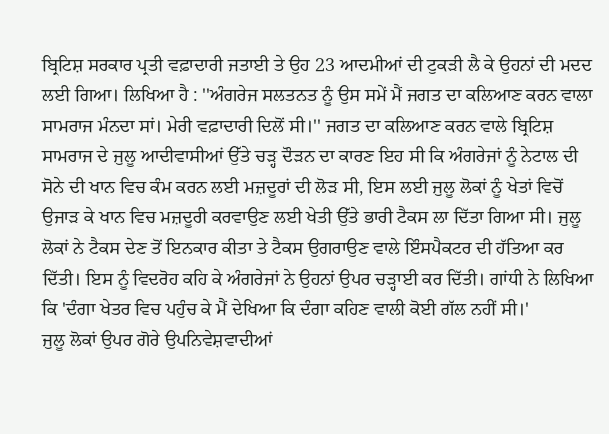ਬ੍ਰਿਟਿਸ਼ ਸਰਕਾਰ ਪ੍ਰਤੀ ਵਫ਼ਾਦਾਰੀ ਜਤਾਈ ਤੇ ਉਹ 23 ਆਦਮੀਆਂ ਦੀ ਟੁਕੜੀ ਲੈ ਕੇ ਉਹਨਾਂ ਦੀ ਮਦਦ ਲਈ ਗਿਆ। ਲਿਖਿਆ ਹੈ : ''ਅੰਗਰੇਜ ਸਲਤਨਤ ਨੂੰ ਉਸ ਸਮੇਂ ਮੈਂ ਜਗਤ ਦਾ ਕਲਿਆਣ ਕਰਨ ਵਾਲਾ ਸਾਮਰਾਜ ਮੰਨਦਾ ਸਾਂ। ਮੇਰੀ ਵਫ਼ਾਦਾਰੀ ਦਿਲੋਂ ਸੀ।'' ਜਗਤ ਦਾ ਕਲਿਆਣ ਕਰਨ ਵਾਲੇ ਬ੍ਰਿਟਿਸ਼ ਸਾਮਰਾਜ ਦੇ ਜੁਲੂ ਆਦੀਵਾਸੀਆਂ ਉੱਤੇ ਚੜ੍ਹ ਦੌੜਨ ਦਾ ਕਾਰਣ ਇਹ ਸੀ ਕਿ ਅੰਗਰੇਜਾਂ ਨੂੰ ਨੇਟਾਲ ਦੀ ਸੋਨੇ ਦੀ ਖਾਨ ਵਿਚ ਕੰਮ ਕਰਨ ਲਈ ਮਜ਼ਦੂਰਾਂ ਦੀ ਲੋੜ ਸੀ, ਇਸ ਲਈ ਜੁਲੂ ਲੋਕਾਂ ਨੂੰ ਖੇਤਾਂ ਵਿਚੋਂ ਉਜਾੜ ਕੇ ਖਾਨ ਵਿਚ ਮਜ਼ਦੂਰੀ ਕਰਵਾਉਣ ਲਈ ਖੇਤੀ ਉੱਤੇ ਭਾਰੀ ਟੈਕਸ ਲਾ ਦਿੱਤਾ ਗਿਆ ਸੀ। ਜੁਲੂ ਲੋਕਾਂ ਨੇ ਟੈਕਸ ਦੇਣ ਤੋਂ ਇਨਕਾਰ ਕੀਤਾ ਤੇ ਟੈਕਸ ਉਗਰਾਉਣ ਵਾਲੇ ਇੰਸਪੈਕਟਰ ਦੀ ਹੱਤਿਆ ਕਰ ਦਿੱਤੀ। ਇਸ ਨੂੰ ਵਿਦਰੋਹ ਕਹਿ ਕੇ ਅੰਗਰੇਜਾਂ ਨੇ ਉਹਨਾਂ ਉਪਰ ਚੜ੍ਹਾਈ ਕਰ ਦਿੱਤੀ। ਗਾਂਧੀ ਨੇ ਲਿਖਿਆ ਕਿ 'ਦੰਗਾ ਖੇਤਰ ਵਿਚ ਪਹੁੰਚ ਕੇ ਮੈਂ ਦੇਖਿਆ ਕਿ ਦੰਗਾ ਕਹਿਣ ਵਾਲੀ ਕੋਈ ਗੱਲ ਨਹੀਂ ਸੀ।'
ਜੁਲੂ ਲੋਕਾਂ ਉਪਰ ਗੋਰੇ ਉਪਨਿਵੇਸ਼ਵਾਦੀਆਂ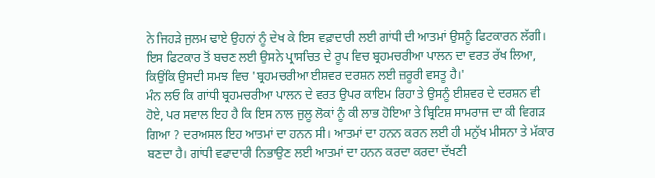ਨੇ ਜਿਹੜੇ ਜੁਲਮ ਢਾਏ ਉਹਨਾਂ ਨੂੰ ਦੇਖ ਕੇ ਇਸ ਵਫ਼ਾਦਾਰੀ ਲਈ ਗਾਂਧੀ ਦੀ ਆਤਮਾਂ ਉਸਨੂੰ ਫਿਟਕਾਰਨ ਲੱਗੀ। ਇਸ ਫਿਟਕਾਰ ਤੋਂ ਬਚਣ ਲਈ ਉਸਨੇ ਪ੍ਰਾਸਚਿਤ ਦੇ ਰੂਪ ਵਿਚ ਬ੍ਰਹਮਚਰੀਆ ਪਾਲਨ ਦਾ ਵਰਤ ਰੱਖ ਲਿਆ, ਕਿਉਂਕਿ ਉਸਦੀ ਸਮਝ ਵਿਚ 'ਬ੍ਰਹਮਚਰੀਆ ਈਸ਼ਵਰ ਦਰਸ਼ਨ ਲਈ ਜ਼ਰੂਰੀ ਵਸਤੂ ਹੈ।'
ਮੰਨ ਲਓ ਕਿ ਗਾਂਧੀ ਬ੍ਰਹਮਚਰੀਆ ਪਾਲਨ ਦੇ ਵਰਤ ਉਪਰ ਕਾਇਮ ਰਿਹਾ ਤੇ ਉਸਨੂੰ ਈਸ਼ਵਰ ਦੇ ਦਰਸ਼ਨ ਵੀ ਹੋਏ, ਪਰ ਸਵਾਲ ਇਹ ਹੈ ਕਿ ਇਸ ਨਾਲ ਜੁਲੂ ਲੋਕਾਂ ਨੂੰ ਕੀ ਲਾਭ ਹੋਇਆ ਤੇ ਬ੍ਰਿਟਿਸ਼ ਸਾਮਰਾਜ ਦਾ ਕੀ ਵਿਗੜ ਗਿਆ ? ਦਰਅਸਲ ਇਹ ਆਤਮਾਂ ਦਾ ਹਨਨ ਸੀ। ਆਤਮਾਂ ਦਾ ਹਨਨ ਕਰਨ ਲਈ ਹੀ ਮਨੁੱਖ ਮੀਸਨਾ ਤੇ ਮੱਕਾਰ ਬਣਦਾ ਹੈ। ਗਾਂਧੀ ਵਫਾਦਾਰੀ ਨਿਭਾਉਣ ਲਈ ਆਤਮਾਂ ਦਾ ਹਨਨ ਕਰਦਾ ਕਰਦਾ ਦੱਖਣੀ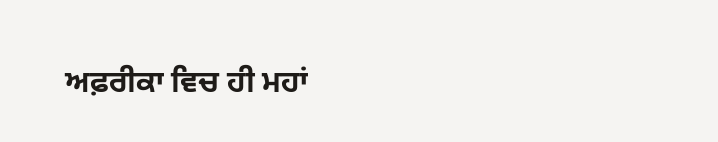ਅਫ਼ਰੀਕਾ ਵਿਚ ਹੀ ਮਹਾਂ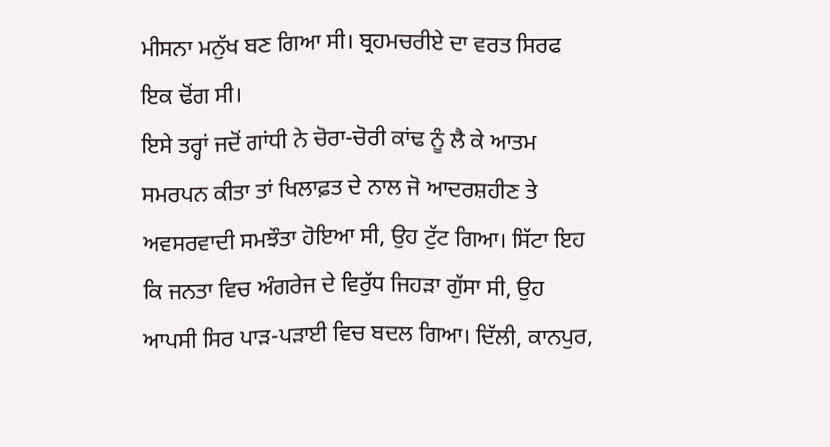ਮੀਸਨਾ ਮਨੁੱਖ ਬਣ ਗਿਆ ਸੀ। ਬ੍ਰਹਮਚਰੀਏ ਦਾ ਵਰਤ ਸਿਰਫ ਇਕ ਢੋਂਗ ਸੀ।
ਇਸੇ ਤਰ੍ਹਾਂ ਜਦੋਂ ਗਾਂਧੀ ਨੇ ਚੋਰਾ-ਚੋਰੀ ਕਾਂਢ ਨੂੰ ਲੈ ਕੇ ਆਤਮ ਸਮਰਪਨ ਕੀਤਾ ਤਾਂ ਖਿਲਾਫ਼ਤ ਦੇ ਨਾਲ ਜੋ ਆਦਰਸ਼ਹੀਣ ਤੇ ਅਵਸਰਵਾਦੀ ਸਮਝੌਤਾ ਹੋਇਆ ਸੀ, ਉਹ ਟੁੱਟ ਗਿਆ। ਸਿੱਟਾ ਇਹ ਕਿ ਜਨਤਾ ਵਿਚ ਅੰਗਰੇਜ ਦੇ ਵਿਰੁੱਧ ਜਿਹੜਾ ਗੁੱਸਾ ਸੀ, ਉਹ ਆਪਸੀ ਸਿਰ ਪਾੜ-ਪੜਾਈ ਵਿਚ ਬਦਲ ਗਿਆ। ਦਿੱਲੀ, ਕਾਨਪੁਰ,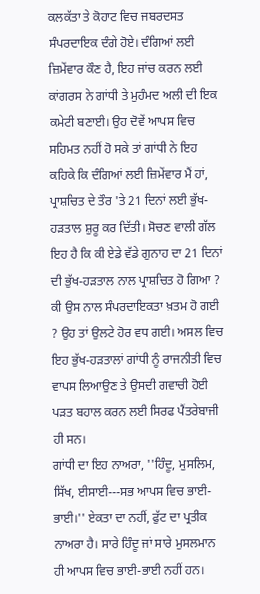ਕਲਕੱਤਾ ਤੇ ਕੋਹਾਟ ਵਿਚ ਜਬਰਦਸਤ ਸੰਪਰਦਾਇਕ ਦੰਗੇ ਹੋਏ। ਦੰਗਿਆਂ ਲਈ ਜ਼ਿਮੇਂਵਾਰ ਕੌਣ ਹੈ, ਇਹ ਜਾਂਚ ਕਰਨ ਲਈ ਕਾਂਗਰਸ ਨੇ ਗਾਂਧੀ ਤੇ ਮੁਹੰਮਦ ਅਲੀ ਦੀ ਇਕ ਕਮੇਟੀ ਬਣਾਈ। ਉਹ ਦੋਵੇਂ ਆਪਸ ਵਿਚ ਸਹਿਮਤ ਨਹੀਂ ਹੋ ਸਕੇ ਤਾਂ ਗਾਂਧੀ ਨੇ ਇਹ ਕਹਿਕੇ ਕਿ ਦੰਗਿਆਂ ਲਈ ਜ਼ਿਮੇਂਵਾਰ ਮੈਂ ਹਾਂ, ਪ੍ਰਾਸ਼ਚਿਤ ਦੇ ਤੌਰ 'ਤੇ 21 ਦਿਨਾਂ ਲਈ ਭੁੱਖ-ਹੜਤਾਲ ਸ਼ੁਰੂ ਕਰ ਦਿੱਤੀ। ਸੋਚਣ ਵਾਲੀ ਗੱਲ ਇਹ ਹੈ ਕਿ ਕੀ ਏਡੇ ਵੱਡੇ ਗੁਨਾਹ ਦਾ 21 ਦਿਨਾਂ ਦੀ ਭੁੱਖ-ਹੜਤਾਲ ਨਾਲ ਪ੍ਰਾਸ਼ਚਿਤ ਹੋ ਗਿਆ ? ਕੀ ਉਸ ਨਾਲ ਸੰਪਰਦਾਇਕਤਾ ਖ਼ਤਮ ਹੋ ਗਈ ? ਉਹ ਤਾਂ ਉਲਟੇ ਹੋਰ ਵਧ ਗਈ। ਅਸਲ ਵਿਚ ਇਹ ਭੁੱਖ-ਹੜਤਾਲਾਂ ਗਾਂਧੀ ਨੂੰ ਰਾਜਨੀਤੀ ਵਿਚ ਵਾਪਸ ਲਿਆਉਣ ਤੇ ਉਸਦੀ ਗਵਾਚੀ ਹੋਈ ਪੜਤ ਬਹਾਲ ਕਰਨ ਲਈ ਸਿਰਫ ਪੈਂਤਰੇਬਾਜੀ ਹੀ ਸਨ।
ਗਾਂਧੀ ਦਾ ਇਹ ਨਾਅਰਾ, ''ਹਿੰਦੂ, ਮੁਸਲਿਮ, ਸਿੱਖ, ਈਸਾਈ---ਸਭ ਆਪਸ ਵਿਚ ਭਾਈ-ਭਾਈ।'' ਏਕਤਾ ਦਾ ਨਹੀਂ, ਫੁੱਟ ਦਾ ਪ੍ਰਤੀਕ ਨਾਅਰਾ ਹੈ। ਸਾਰੇ ਹਿੰਦੂ ਜਾਂ ਸਾਰੇ ਮੁਸਲਮਾਨ ਹੀ ਆਪਸ ਵਿਚ ਭਾਈ-ਭਾਈ ਨਹੀਂ ਹਨ।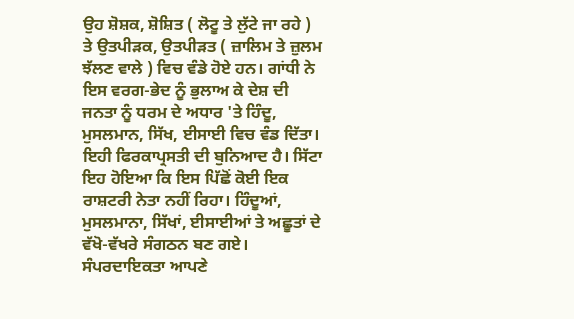ਉਹ ਸ਼ੋਸ਼ਕ, ਸ਼ੋਸ਼ਿਤ ( ਲੋਟੂ ਤੇ ਲੁੱਟੇ ਜਾ ਰਹੇ ) ਤੇ ਉਤਪੀੜਕ, ਉਤਪੀੜਤ ( ਜ਼ਾਲਿਮ ਤੇ ਜ਼ੁਲਮ ਝੱਲਣ ਵਾਲੇ ) ਵਿਚ ਵੰਡੇ ਹੋਏ ਹਨ। ਗਾਂਧੀ ਨੇ ਇਸ ਵਰਗ-ਭੇਦ ਨੂੰ ਭੁਲਾਅ ਕੇ ਦੇਸ਼ ਦੀ ਜਨਤਾ ਨੂੰ ਧਰਮ ਦੇ ਅਧਾਰ 'ਤੇ ਹਿੰਦੂ, ਮੁਸਲਮਾਨ, ਸਿੱਖ, ਈਸਾਈ ਵਿਚ ਵੰਡ ਦਿੱਤਾ। ਇਹੀ ਫਿਰਕਾਪ੍ਰਸਤੀ ਦੀ ਬੁਨਿਆਦ ਹੈ। ਸਿੱਟਾ ਇਹ ਹੋਇਆ ਕਿ ਇਸ ਪਿੱਛੋਂ ਕੋਈ ਇਕ ਰਾਸ਼ਟਰੀ ਨੇਤਾ ਨਹੀਂ ਰਿਹਾ। ਹਿੰਦੂਆਂ, ਮੁਸਲਮਾਨਾ, ਸਿੱਖਾਂ, ਈਸਾਈਆਂ ਤੇ ਅਛੂਤਾਂ ਦੇ ਵੱਖੋ-ਵੱਖਰੇ ਸੰਗਠਨ ਬਣ ਗਏ। ਸੰਪਰਦਾਇਕਤਾ ਆਪਣੇ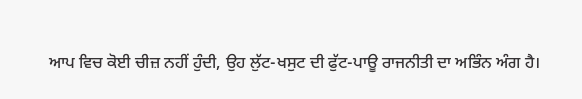ਆਪ ਵਿਚ ਕੋਈ ਚੀਜ਼ ਨਹੀਂ ਹੁੰਦੀ, ਉਹ ਲੁੱਟ-ਖਸੁਟ ਦੀ ਫੁੱਟ-ਪਾਊ ਰਾਜਨੀਤੀ ਦਾ ਅਭਿੰਨ ਅੰਗ ਹੈ।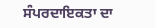ਸੰਪਰਦਾਇਕਤਾ ਦਾ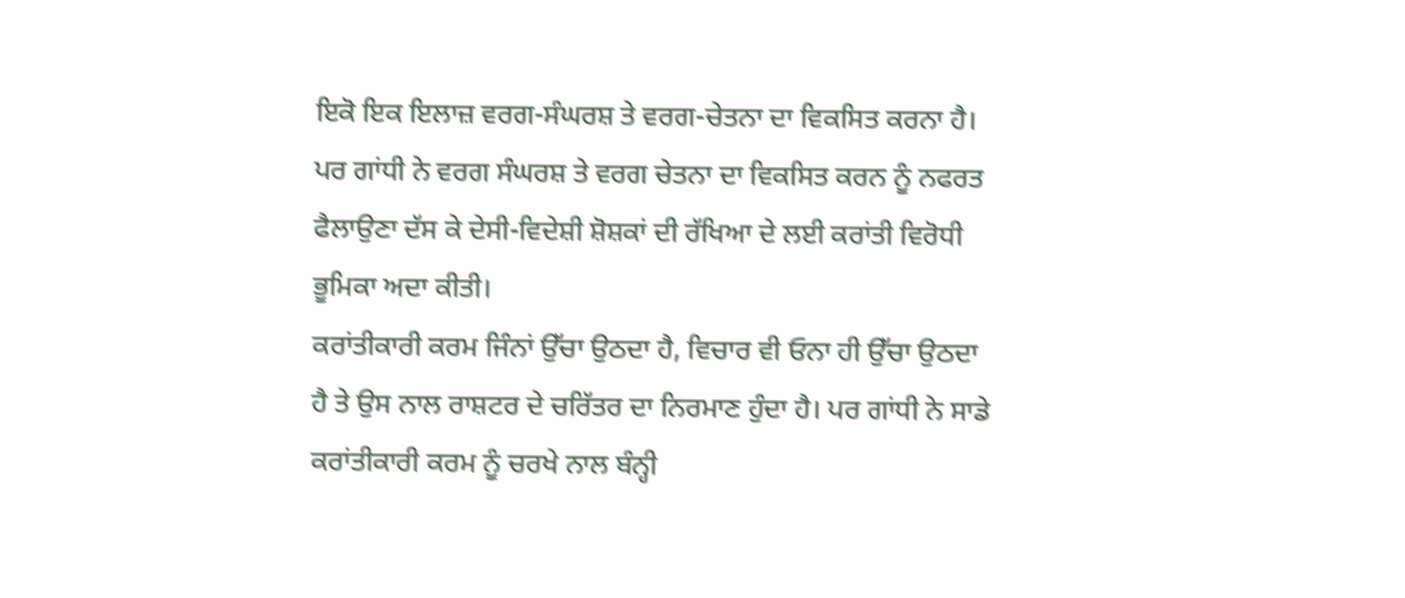ਇਕੋ ਇਕ ਇਲਾਜ਼ ਵਰਗ-ਸੰਘਰਸ਼ ਤੇ ਵਰਗ-ਚੇਤਨਾ ਦਾ ਵਿਕਸਿਤ ਕਰਨਾ ਹੈ। ਪਰ ਗਾਂਧੀ ਨੇ ਵਰਗ ਸੰਘਰਸ਼ ਤੇ ਵਰਗ ਚੇਤਨਾ ਦਾ ਵਿਕਸਿਤ ਕਰਨ ਨੂੰ ਨਫਰਤ ਫੈਲਾਉਣਾ ਦੱਸ ਕੇ ਦੇਸੀ-ਵਿਦੇਸ਼ੀ ਸ਼ੋਸ਼ਕਾਂ ਦੀ ਰੱਖਿਆ ਦੇ ਲਈ ਕਰਾਂਤੀ ਵਿਰੋਧੀ ਭੂਮਿਕਾ ਅਦਾ ਕੀਤੀ।
ਕਰਾਂਤੀਕਾਰੀ ਕਰਮ ਜਿੰਨਾਂ ਉੱਚਾ ਉਠਦਾ ਹੈ, ਵਿਚਾਰ ਵੀ ਓਨਾ ਹੀ ਉੱਚਾ ਉਠਦਾ ਹੈ ਤੇ ਉਸ ਨਾਲ ਰਾਸ਼ਟਰ ਦੇ ਚਰਿੱਤਰ ਦਾ ਨਿਰਮਾਣ ਹੁੰਦਾ ਹੈ। ਪਰ ਗਾਂਧੀ ਨੇ ਸਾਡੇ ਕਰਾਂਤੀਕਾਰੀ ਕਰਮ ਨੂੰ ਚਰਖੇ ਨਾਲ ਬੰਨ੍ਹੀ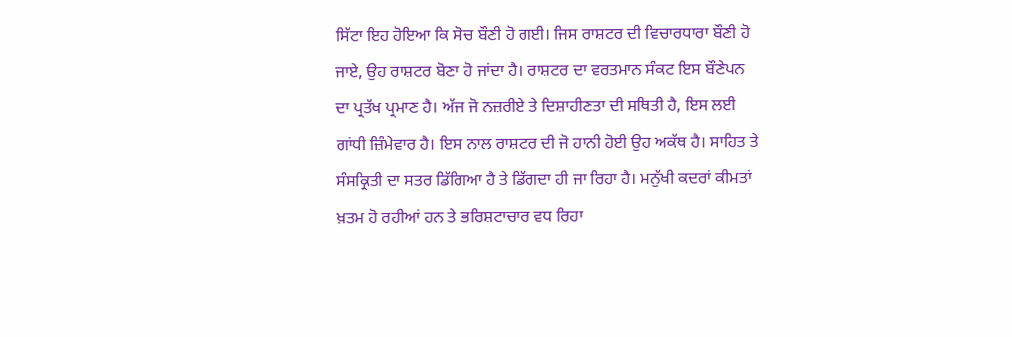ਸਿੱਟਾ ਇਹ ਹੋਇਆ ਕਿ ਸੋਚ ਬੌਣੀ ਹੋ ਗਈ। ਜਿਸ ਰਾਸ਼ਟਰ ਦੀ ਵਿਚਾਰਧਾਰਾ ਬੌਣੀ ਹੋ ਜਾਏ, ਉਹ ਰਾਸ਼ਟਰ ਬੋਣਾ ਹੋ ਜਾਂਦਾ ਹੈ। ਰਾਸ਼ਟਰ ਦਾ ਵਰਤਮਾਨ ਸੰਕਟ ਇਸ ਬੌਣੇਪਨ ਦਾ ਪ੍ਰਤੱਖ ਪ੍ਰਮਾਣ ਹੈ। ਅੱਜ ਜੋ ਨਜ਼ਰੀਏ ਤੇ ਦਿਸ਼ਾਹੀਣਤਾ ਦੀ ਸਥਿਤੀ ਹੈ, ਇਸ ਲਈ ਗਾਂਧੀ ਜ਼ਿੰਮੇਵਾਰ ਹੈ। ਇਸ ਨਾਲ ਰਾਸ਼ਟਰ ਦੀ ਜੋ ਹਾਨੀ ਹੋਈ ਉਹ ਅਕੱਥ ਹੈ। ਸਾਹਿਤ ਤੇ ਸੰਸਕ੍ਰਿਤੀ ਦਾ ਸਤਰ ਡਿੱਗਿਆ ਹੈ ਤੇ ਡਿੱਗਦਾ ਹੀ ਜਾ ਰਿਹਾ ਹੈ। ਮਨੁੱਖੀ ਕਦਰਾਂ ਕੀਮਤਾਂ ਖ਼ਤਮ ਹੋ ਰਹੀਆਂ ਹਨ ਤੇ ਭਰਿਸ਼ਟਾਚਾਰ ਵਧ ਰਿਹਾ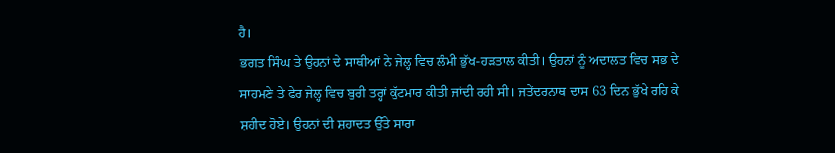ਹੈ।
ਭਗਤ ਸਿੰਘ ਤੇ ਉਹਨਾਂ ਦੇ ਸਾਥੀਆਂ ਨੇ ਜੇਲ੍ਹ ਵਿਚ ਲੰਮੀ ਭੁੱਖ-ਹੜਤਾਲ ਕੀਤੀ। ਉਹਨਾਂ ਨੂੰ ਅਦਾਲਤ ਵਿਚ ਸਭ ਦੇ ਸਾਹਮਣੇ ਤੇ ਫੇਰ ਜੇਲ੍ਹ ਵਿਚ ਬੁਰੀ ਤਰ੍ਹਾਂ ਕੁੱਟਮਾਰ ਕੀਤੀ ਜਾਂਦੀ ਰਹੀ ਸੀ। ਜਤੇਂਦਰਨਾਥ ਦਾਸ 63 ਦਿਨ ਭੁੱਖੇ ਰਹਿ ਕੇ ਸ਼ਹੀਦ ਹੋਏ। ਉਹਨਾਂ ਦੀ ਸ਼ਹਾਦਤ ਉੱਤੇ ਸਾਰਾ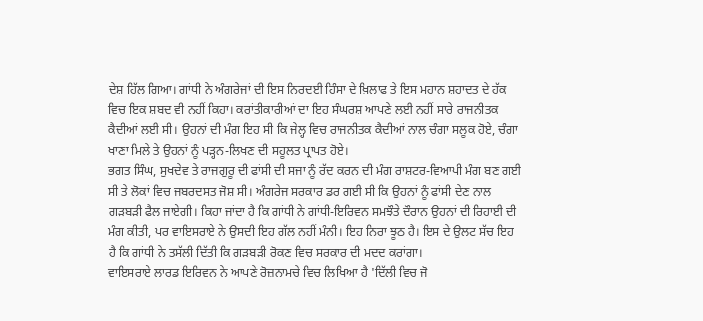ਦੇਸ਼ ਹਿੱਲ ਗਿਆ। ਗਾਂਧੀ ਨੇ ਅੰਗਰੇਜਾਂ ਦੀ ਇਸ ਨਿਰਦਈ ਹਿੰਸਾ ਦੇ ਖ਼ਿਲਾਫ ਤੇ ਇਸ ਮਹਾਨ ਸ਼ਹਾਦਤ ਦੇ ਹੱਕ ਵਿਚ ਇਕ ਸ਼ਬਦ ਵੀ ਨਹੀਂ ਕਿਹਾ। ਕਰਾਂਤੀਕਾਰੀਆਂ ਦਾ ਇਹ ਸੰਘਰਸ਼ ਆਪਣੇ ਲਈ ਨਹੀਂ ਸਾਰੇ ਰਾਜਨੀਤਕ ਕੈਦੀਆਂ ਲਈ ਸੀ। ਉਹਨਾਂ ਦੀ ਮੰਗ ਇਹ ਸੀ ਕਿ ਜੇਲ੍ਹ ਵਿਚ ਰਾਜਨੀਤਕ ਕੈਦੀਆਂ ਨਾਲ ਚੰਗਾ ਸਲੂਕ ਹੋਏ, ਚੰਗਾ ਖਾਣਾ ਮਿਲੇ ਤੇ ਉਹਨਾਂ ਨੂੰ ਪੜ੍ਹਨ-ਲਿਖਣ ਦੀ ਸਹੂਲਤ ਪ੍ਰਾਪਤ ਹੋਏ।
ਭਗਤ ਸਿੰਘ, ਸੁਖਦੇਵ ਤੇ ਰਾਜਗੁਰੂ ਦੀ ਫਾਂਸੀ ਦੀ ਸਜਾ ਨੂੰ ਰੱਦ ਕਰਨ ਦੀ ਮੰਗ ਰਾਸ਼ਟਰ-ਵਿਆਪੀ ਮੰਗ ਬਣ ਗਈ ਸੀ ਤੇ ਲੋਕਾਂ ਵਿਚ ਜਬਰਦਸਤ ਜੋਸ਼ ਸੀ। ਅੰਗਰੇਜ ਸਰਕਾਰ ਡਰ ਗਈ ਸੀ ਕਿ ਉਹਨਾਂ ਨੂੰ ਫਾਂਸੀ ਦੇਣ ਨਾਲ ਗੜਬੜੀ ਫੈਲ ਜਾਏਗੀ। ਕਿਹਾ ਜਾਂਦਾ ਹੈ ਕਿ ਗਾਂਧੀ ਨੇ ਗਾਂਧੀ-ਇਰਿਵਨ ਸਮਝੌਤੇ ਦੌਰਾਨ ਉਹਨਾਂ ਦੀ ਰਿਹਾਈ ਦੀ ਮੰਗ ਕੀਤੀ, ਪਰ ਵਾਇਸਰਾਏ ਨੇ ਉਸਦੀ ਇਹ ਗੱਲ ਨਹੀਂ ਮੰਨੀ। ਇਹ ਨਿਰਾ ਝੂਠ ਹੈ। ਇਸ ਦੇ ਉਲਟ ਸੱਚ ਇਹ ਹੈ ਕਿ ਗਾਂਧੀ ਨੇ ਤਸੱਲੀ ਦਿੱਤੀ ਕਿ ਗੜਬੜੀ ਰੋਕਣ ਵਿਚ ਸਰਕਾਰ ਦੀ ਮਦਦ ਕਰਾਂਗਾ।
ਵਾਇਸਰਾਏ ਲਾਰਡ ਇਰਿਵਨ ਨੇ ਆਪਣੇ ਰੋਜ਼ਨਾਮਚੇ ਵਿਚ ਲਿਖਿਆ ਹੈ 'ਦਿੱਲੀ ਵਿਚ ਜੋ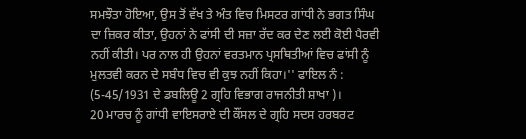ਸਮਝੌਤਾ ਹੋਇਆ, ਉਸ ਤੋਂ ਵੱਖ ਤੇ ਅੰਤ ਵਿਚ ਮਿਸਟਰ ਗਾਂਧੀ ਨੇ ਭਗਤ ਸਿੰਘ ਦਾ ਜ਼ਿਕਰ ਕੀਤਾ, ਉਹਨਾਂ ਨੇ ਫਾਂਸੀ ਦੀ ਸਜ਼ਾ ਰੱਦ ਕਰ ਦੇਣ ਲਈ ਕੋਈ ਪੈਰਵੀ ਨਹੀਂ ਕੀਤੀ। ਪਰ ਨਾਲ ਹੀ ਉਹਨਾਂ ਵਰਤਮਾਨ ਪ੍ਰਸਥਿਤੀਆਂ ਵਿਚ ਫਾਂਸੀ ਨੂੰ ਮੁਲਤਵੀ ਕਰਨ ਦੇ ਸਬੰਧ ਵਿਚ ਵੀ ਕੁਝ ਨਹੀਂ ਕਿਹਾ।'' ਫਾਇਲ ਨੰ : (5-45/1931 ਦੇ ਡਬਲਿਊ 2 ਗ੍ਰਹਿ ਵਿਭਾਗ ਰਾਜਨੀਤੀ ਸ਼ਾਖਾ )।
20 ਮਾਰਚ ਨੂੰ ਗਾਂਧੀ ਵਾਇਸਰਾਏ ਦੀ ਕੌਂਸਲ ਦੇ ਗ੍ਰਹਿ ਸਦਸ ਹਰਬਰਟ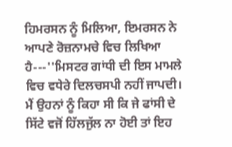ਹਿਮਰਸਨ ਨੂੰ ਮਿਲਿਆ, ਇਮਰਸਨ ਨੇ ਆਪਣੇ ਰੋਜ਼ਨਾਮਚੇ ਵਿਚ ਲਿਖਿਆ ਹੈ---''ਮਿਸਟਰ ਗਾਂਧੀ ਦੀ ਇਸ ਮਾਮਲੇ ਵਿਚ ਵਧੇਰੇ ਦਿਲਚਸਪੀ ਨਹੀਂ ਜਾਪਦੀ। ਮੈਂ ਉਹਨਾਂ ਨੂੰ ਕਿਹਾ ਸੀ ਕਿ ਜੇ ਫਾਂਸੀ ਦੇ ਸਿੱਟੇ ਵਜੋਂ ਹਿੱਲਜੁੱਲ ਨਾ ਹੋਈ ਤਾਂ ਇਹ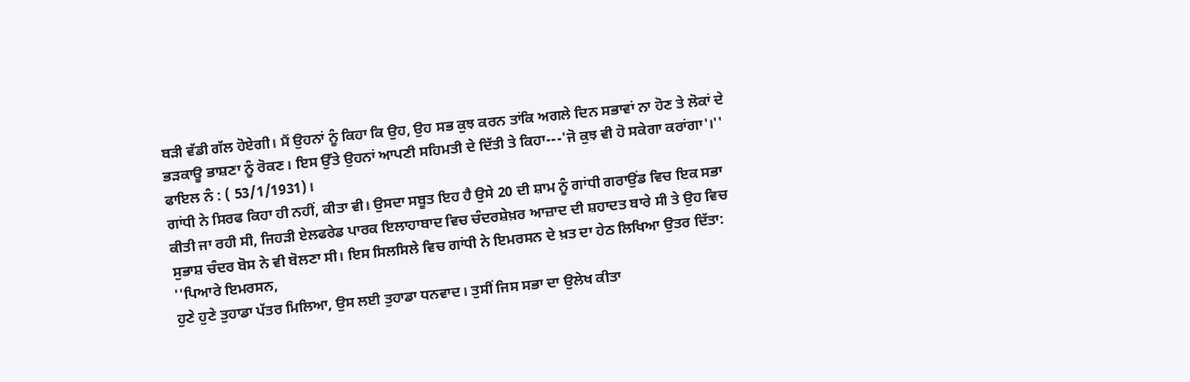ਬੜੀ ਵੱਡੀ ਗੱਲ ਹੋਏਗੀ। ਮੈਂ ਉਹਨਾਂ ਨੂੰ ਕਿਹਾ ਕਿ ਉਹ, ਉਹ ਸਭ ਕੁਝ ਕਰਨ ਤਾਂਕਿ ਅਗਲੇ ਦਿਨ ਸਭਾਵਾਂ ਨਾ ਹੋਣ ਤੇ ਲੋਕਾਂ ਦੇ ਭੜਕਾਊ ਭਾਸ਼ਣਾ ਨੂੰ ਰੋਕਣ। ਇਸ ਉੱਤੇ ਉਹਨਾਂ ਆਪਣੀ ਸਹਿਮਤੀ ਦੇ ਦਿੱਤੀ ਤੇ ਕਿਹਾ---'ਜੋ ਕੁਝ ਵੀ ਹੋ ਸਕੇਗਾ ਕਰਾਂਗਾ'।'' ਫਾਇਲ ਨੰ : ( 53/1/1931)।
ਗਾਂਧੀ ਨੇ ਸਿਰਫ ਕਿਹਾ ਹੀ ਨਹੀਂ, ਕੀਤਾ ਵੀ। ਉਸਦਾ ਸਬੂਤ ਇਹ ਹੈ ਉਸੇ 20 ਦੀ ਸ਼ਾਮ ਨੂੰ ਗਾਂਧੀ ਗਰਾਉਂਡ ਵਿਚ ਇਕ ਸਭਾ ਕੀਤੀ ਜਾ ਰਹੀ ਸੀ, ਜਿਹੜੀ ਏਲਫਰੇਡ ਪਾਰਕ ਇਲਾਹਾਬਾਦ ਵਿਚ ਚੰਦਰਸ਼ੇਖ਼ਰ ਆਜ਼ਾਦ ਦੀ ਸ਼ਹਾਦਤ ਬਾਰੇ ਸੀ ਤੇ ਉਹ ਵਿਚ ਸੁਭਾਸ਼ ਚੰਦਰ ਬੋਸ ਨੇ ਵੀ ਬੋਲਣਾ ਸੀ। ਇਸ ਸਿਲਸਿਲੇ ਵਿਚ ਗਾਂਧੀ ਨੇ ਇਮਰਸਨ ਦੇ ਖ਼ਤ ਦਾ ਹੇਠ ਲਿਖਿਆ ਉਤਰ ਦਿੱਤਾ:
''ਪਿਆਰੇ ਇਮਰਸਨ,
ਹੁਣੇ ਹੁਣੇ ਤੁਹਾਡਾ ਪੱਤਰ ਮਿਲਿਆ, ਉਸ ਲਈ ਤੁਹਾਡਾ ਧਨਵਾਦ। ਤੁਸੀਂ ਜਿਸ ਸਭਾ ਦਾ ਉਲੇਖ ਕੀਤਾ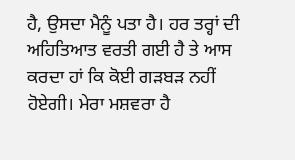ਹੈ, ਉਸਦਾ ਮੈਨੂੰ ਪਤਾ ਹੈ। ਹਰ ਤਰ੍ਹਾਂ ਦੀ ਅਹਿਤਿਆਤ ਵਰਤੀ ਗਈ ਹੈ ਤੇ ਆਸ ਕਰਦਾ ਹਾਂ ਕਿ ਕੋਈ ਗੜਬੜ ਨਹੀਂ ਹੋਏਗੀ। ਮੇਰਾ ਮਸ਼ਵਰਾ ਹੈ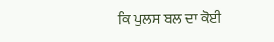ਕਿ ਪੁਲਸ ਬਲ ਦਾ ਕੋਈ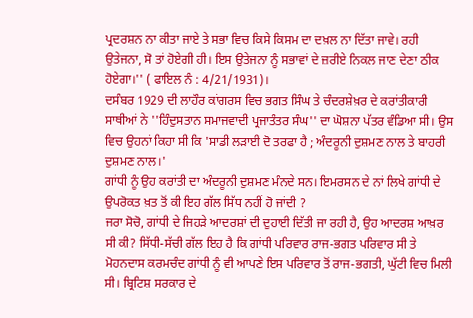ਪ੍ਰਦਰਸ਼ਨ ਨਾ ਕੀਤਾ ਜਾਏ ਤੇ ਸਭਾ ਵਿਚ ਕਿਸੇ ਕਿਸਮ ਦਾ ਦਖ਼ਲ ਨਾ ਦਿੱਤਾ ਜਾਵੇ। ਰਹੀ ਉਤੇਜਨਾ, ਸੋ ਤਾਂ ਹੋਏਗੀ ਹੀ। ਇਸ ਉਤੇਜਨਾ ਨੂੰ ਸਭਾਵਾਂ ਦੇ ਜ਼ਰੀਏ ਨਿਕਲ ਜਾਣ ਦੇਣਾ ਠੀਕ ਹੋਏਗਾ।'' ( ਫਾਇਲ ਨੰ : 4/21/1931)।
ਦਸੰਬਰ 1929 ਦੀ ਲਾਹੌਰ ਕਾਂਗਰਸ ਵਿਚ ਭਗਤ ਸਿੰਘ ਤੇ ਚੰਦਰਸ਼ੇਖ਼ਰ ਦੇ ਕਰਾਂਤੀਕਾਰੀ ਸਾਥੀਆਂ ਨੇ ''ਹਿੰਦੁਸਤਾਨ ਸਮਾਜਵਾਦੀ ਪ੍ਰਜਾਤੰਤਰ ਸੰਘ'' ਦਾ ਘੋਸ਼ਨਾ ਪੱਤਰ ਵੰਡਿਆ ਸੀ। ਉਸ ਵਿਚ ਉਹਨਾਂ ਕਿਹਾ ਸੀ ਕਿ 'ਸਾਡੀ ਲੜਾਈ ਦੋ ਤਰਫਾ ਹੈ ; ਅੰਦਰੂਨੀ ਦੁਸ਼ਮਣ ਨਾਲ ਤੇ ਬਾਹਰੀ ਦੁਸ਼ਮਣ ਨਾਲ।'
ਗਾਂਧੀ ਨੂੰ ਉਹ ਕਰਾਂਤੀ ਦਾ ਅੰਦਰੂਨੀ ਦੁਸ਼ਮਣ ਮੰਨਦੇ ਸਨ। ਇਮਰਸਨ ਦੇ ਨਾਂ ਲਿਖੇ ਗਾਂਧੀ ਦੇ ਉਪਰੋਕਤ ਖ਼ਤ ਤੋਂ ਕੀ ਇਹ ਗੱਲ ਸਿੱਧ ਨਹੀਂ ਹੋ ਜਾਂਦੀ ?
ਜਰਾ ਸੋਚੋ, ਗਾਂਧੀ ਦੇ ਜਿਹੜੇ ਆਦਰਸ਼ਾਂ ਦੀ ਦੁਹਾਈ ਦਿੱਤੀ ਜਾ ਰਹੀ ਹੈ, ਉਹ ਆਦਰਸ਼ ਆਖ਼ਰ ਸੀ ਕੀ? ਸਿੱਧੀ-ਸੱਚੀ ਗੱਲ ਇਹ ਹੈ ਕਿ ਗਾਂਧੀ ਪਰਿਵਾਰ ਰਾਜ-ਭਗਤ ਪਰਿਵਾਰ ਸੀ ਤੇ ਮੋਹਨਦਾਸ ਕਰਮਚੰਦ ਗਾਂਧੀ ਨੂੰ ਵੀ ਆਪਣੇ ਇਸ ਪਰਿਵਾਰ ਤੋਂ ਰਾਜ-ਭਗਤੀ, ਘੁੱਟੀ ਵਿਚ ਮਿਲੀ ਸੀ। ਬ੍ਰਿਟਿਸ਼ ਸਰਕਾਰ ਦੇ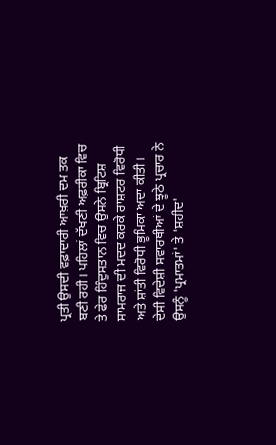ਪ੍ਰਤੀ ਉਸਦੀ ਵਫ਼ਾਦਾਰੀ ਆਖ਼ਰੀ ਦਮ ਤਕ ਬਣੀ ਰਹੀ। ਪਹਿਲਾਂ ਦੱਖਣੀ ਅਫ਼ਰੀਕਾ ਵਿਚ ਤੇ ਫੇਰ ਹਿੰਦੁਸਤਾਨ ਵਿਚ ਉਸਨੇ ਬ੍ਰਿਟਿਸ਼ ਸਾਮਰਾਜ ਦੀ ਮਦਦ ਕਰਕੇ ਰਾਸ਼ਟਰ ਵਿਰੋਧੀ ਅਤੇ ਸ਼ਾਂਤੀ ਵਿਰੋਧੀ ਭੂਮਿਕਾ ਅਦਾ ਕੀਤੀ। ਦੇਸੀ ਵਿਦੇਸ਼ੀ ਸਵਾਰਥੀਆਂ ਦੇ ਝੂਠੇ ਪ੍ਰਚਾਰ ਨੇ ਉਸਨੂੰ 'ਪ੍ਰਮਾਤਮਾਂ' ਤੇ 'ਸ਼ਹੀਦ'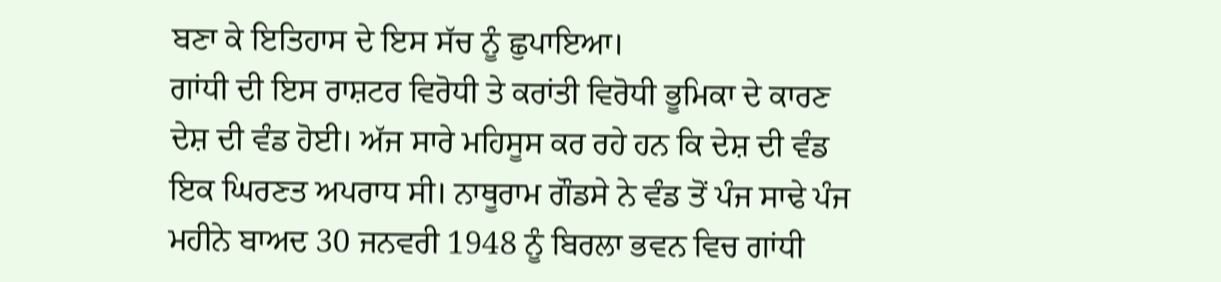ਬਣਾ ਕੇ ਇਤਿਹਾਸ ਦੇ ਇਸ ਸੱਚ ਨੂੰ ਛੁਪਾਇਆ।
ਗਾਂਧੀ ਦੀ ਇਸ ਰਾਸ਼ਟਰ ਵਿਰੋਧੀ ਤੇ ਕਰਾਂਤੀ ਵਿਰੋਧੀ ਭੂਮਿਕਾ ਦੇ ਕਾਰਣ ਦੇਸ਼ ਦੀ ਵੰਡ ਹੋਈ। ਅੱਜ ਸਾਰੇ ਮਹਿਸੂਸ ਕਰ ਰਹੇ ਹਨ ਕਿ ਦੇਸ਼ ਦੀ ਵੰਡ ਇਕ ਘਿਰਣਤ ਅਪਰਾਧ ਸੀ। ਨਾਥੂਰਾਮ ਗੌਡਸੇ ਨੇ ਵੰਡ ਤੋਂ ਪੰਜ ਸਾਢੇ ਪੰਜ ਮਹੀਨੇ ਬਾਅਦ 30 ਜਨਵਰੀ 1948 ਨੂੰ ਬਿਰਲਾ ਭਵਨ ਵਿਚ ਗਾਂਧੀ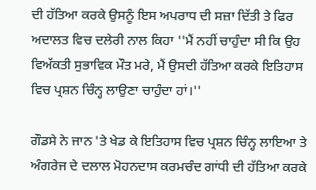ਦੀ ਹੱਤਿਆ ਕਰਕੇ ਉਸਨੂੰ ਇਸ ਅਪਰਾਧ ਦੀ ਸਜ਼ਾ ਦਿੱਤੀ ਤੇ ਫਿਰ ਅਦਾਲਤ ਵਿਚ ਦਲੇਰੀ ਨਾਲ ਕਿਹਾ ''ਮੈਂ ਨਹੀਂ ਚਾਹੁੰਦਾ ਸੀ ਕਿ ਉਹ ਵਿਅੱਕਤੀ ਸੁਭਾਵਿਕ ਮੌਤ ਮਰੇ, ਮੈਂ ਉਸਦੀ ਹੱਤਿਆ ਕਰਕੇ ਇਤਿਹਾਸ ਵਿਚ ਪ੍ਰਸ਼ਨ ਚਿੰਨ੍ਹ ਲਾਉਣਾ ਚਾਹੁੰਦਾ ਹਾਂ।''

ਗੌਡਸੇ ਨੇ ਜਾਨ 'ਤੇ ਖੇਡ ਕੇ ਇਤਿਹਾਸ ਵਿਚ ਪ੍ਰਸ਼ਨ ਚਿੰਨ੍ਹ ਲਾਇਆ ਤੇ ਅੰਗਰੇਜ ਦੇ ਦਲਾਲ ਮੋਹਨਦਾਸ ਕਰਮਚੰਦ ਗਾਂਧੀ ਦੀ ਹੱਤਿਆ ਕਰਕੇ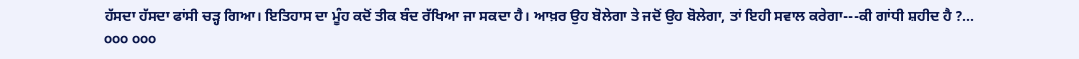ਹੱਸਦਾ ਹੱਸਦਾ ਫਾਂਸੀ ਚੜ੍ਹ ਗਿਆ। ਇਤਿਹਾਸ ਦਾ ਮੂੰਹ ਕਦੋਂ ਤੀਕ ਬੰਦ ਰੱਖਿਆ ਜਾ ਸਕਦਾ ਹੈ। ਆਖ਼ਰ ਉਹ ਬੋਲੇਗਾ ਤੇ ਜਦੋਂ ਉਹ ਬੋਲੇਗਾ, ਤਾਂ ਇਹੀ ਸਵਾਲ ਕਰੇਗਾ---ਕੀ ਗਾਂਧੀ ਸ਼ਹੀਦ ਹੈ ?...
੦੦੦ ੦੦੦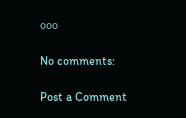੦੦੦

No comments:

Post a Comment